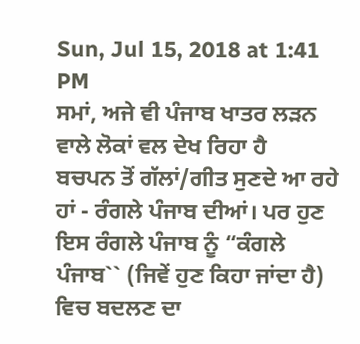Sun, Jul 15, 2018 at 1:41 PM
ਸਮਾਂ, ਅਜੇ ਵੀ ਪੰਜਾਬ ਖਾਤਰ ਲੜਨ ਵਾਲੇ ਲੋਕਾਂ ਵਲ ਦੇਖ ਰਿਹਾ ਹੈ
ਬਚਪਨ ਤੋਂ ਗੱਲਾਂ/ਗੀਤ ਸੁਣਦੇ ਆ ਰਹੇ ਹਾਂ - ਰੰਗਲੇ ਪੰਜਾਬ ਦੀਆਂ। ਪਰ ਹੁਣ ਇਸ ਰੰਗਲੇ ਪੰਜਾਬ ਨੂੰ “ਕੰਗਲੇ ਪੰਜਾਬ`` (ਜਿਵੇਂ ਹੁਣ ਕਿਹਾ ਜਾਂਦਾ ਹੈ) ਵਿਚ ਬਦਲਣ ਦਾ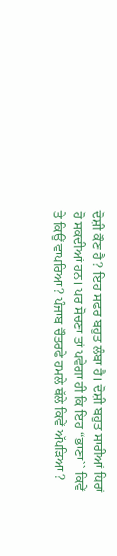ਦੋਸ਼ੀ ਕੌਣ ਹੈ? ਇਹ ਸਫਰ ਬਹੁਤ ਲੰਬਾ ਹੈ। ਦੋਸ਼ੀ ਬਹੁਤ ਸਾਰੀਆਂ ਧਿਰਾਂ ਹੋ ਸਕਦੀਆਂ ਹਨ। ਪਰ ਸੋਚਣਾ ਤਾਂ ਪਵੇਗਾ ਹੀ ਕਿ ਇਹ “ਭਾਣਾ`` ਕਿਵੇਂ ਤੇ ਕਿਉਂ ਵਾਪਰਿਆ? ਪੰਜਾਬ ਚੌਤਰਫੇ ਹਮਲੇ ਥੱਲੇ ਕਿਵੇਂ ਅੱਪੜਿਆ ?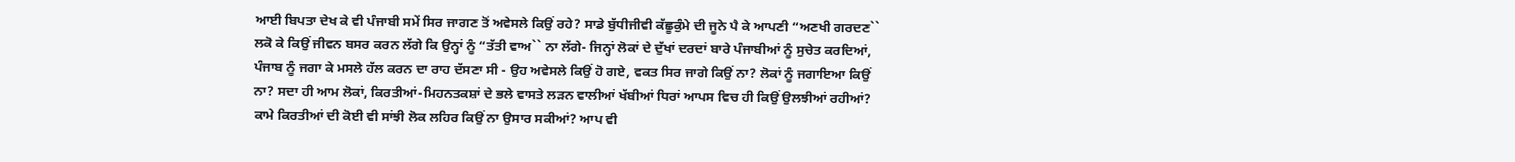ਆਈ ਬਿਪਤਾ ਦੇਖ ਕੇ ਵੀ ਪੰਜਾਬੀ ਸਮੇਂ ਸਿਰ ਜਾਗਣ ਤੋਂ ਅਵੇਸਲੇ ਕਿਉਂ ਰਹੇ? ਸਾਡੇ ਬੁੱਧੀਜੀਵੀ ਕੱਛੂਕੁੰਮੇ ਦੀ ਜੂਨੇ ਪੈ ਕੇ ਆਪਣੀ “ਅਣਖੀ ਗਰਦਣ`` ਲਕੋ ਕੇ ਕਿਉਂ ਜੀਵਨ ਬਸਰ ਕਰਨ ਲੱਗੇ ਕਿ ਉਨ੍ਹਾਂ ਨੂੰ “ਤੱਤੀ ਵਾਅ`` ਨਾ ਲੱਗੇ- ਜਿਨ੍ਹਾਂ ਲੋਕਾਂ ਦੇ ਦੁੱਖਾਂ ਦਰਦਾਂ ਬਾਰੇ ਪੰਜਾਬੀਆਂ ਨੂੰ ਸੁਚੇਤ ਕਰਦਿਆਂ, ਪੰਜਾਬ ਨੂੰ ਜਗਾ ਕੇ ਮਸਲੇ ਹੱਲ ਕਰਨ ਦਾ ਰਾਹ ਦੱਸਣਾ ਸੀ - ਉਹ ਅਵੇਸਲੇ ਕਿਉਂ ਹੋ ਗਏ, ਵਕਤ ਸਿਰ ਜਾਗੇ ਕਿਉਂ ਨਾ? ਲੋਕਾਂ ਨੂੰ ਜਗਾਇਆ ਕਿਉਂ ਨਾ? ਸਦਾ ਹੀ ਆਮ ਲੋਕਾਂ, ਕਿਰਤੀਆਂ-ਮਿਹਨਤਕਸ਼ਾਂ ਦੇ ਭਲੇ ਵਾਸਤੇ ਲੜਨ ਵਾਲੀਆਂ ਖੱਬੀਆਂ ਧਿਰਾਂ ਆਪਸ ਵਿਚ ਹੀ ਕਿਉਂ ਉਲਝੀਆਂ ਰਹੀਆਂ? ਕਾਮੇ ਕਿਰਤੀਆਂ ਦੀ ਕੋਈ ਵੀ ਸਾਂਝੀ ਲੋਕ ਲਹਿਰ ਕਿਉਂ ਨਾ ਉਸਾਰ ਸਕੀਆਂ? ਆਪ ਵੀ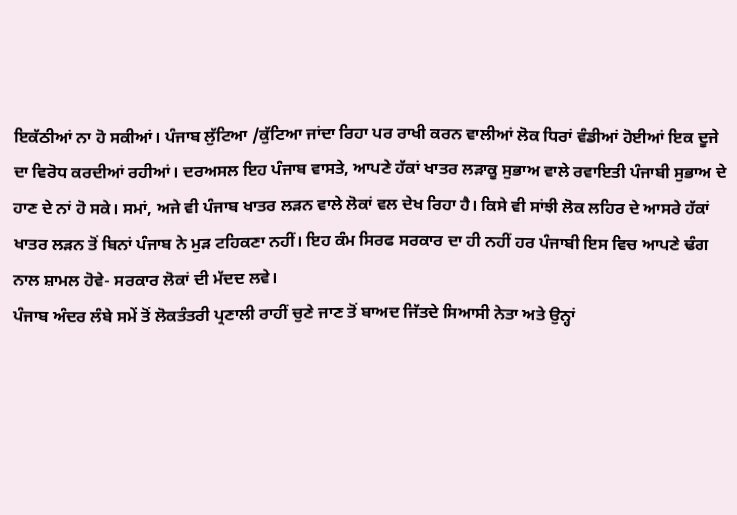ਇਕੱਠੀਆਂ ਨਾ ਹੋ ਸਕੀਆਂ। ਪੰਜਾਬ ਲੁੱਟਿਆ /ਕੁੱਟਿਆ ਜਾਂਦਾ ਰਿਹਾ ਪਰ ਰਾਖੀ ਕਰਨ ਵਾਲੀਆਂ ਲੋਕ ਧਿਰਾਂ ਵੰਡੀਆਂ ਹੋਈਆਂ ਇਕ ਦੂਜੇ ਦਾ ਵਿਰੋਧ ਕਰਦੀਆਂ ਰਹੀਆਂ। ਦਰਅਸਲ ਇਹ ਪੰਜਾਬ ਵਾਸਤੇ, ਆਪਣੇ ਹੱਕਾਂ ਖਾਤਰ ਲੜਾਕੂ ਸੁਭਾਅ ਵਾਲੇ ਰਵਾਇਤੀ ਪੰਜਾਬੀ ਸੁਭਾਅ ਦੇ ਹਾਣ ਦੇ ਨਾਂ ਹੋ ਸਕੇ। ਸਮਾਂ, ਅਜੇ ਵੀ ਪੰਜਾਬ ਖਾਤਰ ਲੜਨ ਵਾਲੇ ਲੋਕਾਂ ਵਲ ਦੇਖ ਰਿਹਾ ਹੈ। ਕਿਸੇ ਵੀ ਸਾਂਝੀ ਲੋਕ ਲਹਿਰ ਦੇ ਆਸਰੇ ਹੱਕਾਂ ਖਾਤਰ ਲੜਨ ਤੋਂ ਬਿਨਾਂ ਪੰਜਾਬ ਨੇ ਮੁੜ ਟਹਿਕਣਾ ਨਹੀਂ। ਇਹ ਕੰਮ ਸਿਰਫ ਸਰਕਾਰ ਦਾ ਹੀ ਨਹੀਂ ਹਰ ਪੰਜਾਬੀ ਇਸ ਵਿਚ ਆਪਣੇ ਢੰਗ ਨਾਲ ਸ਼ਾਮਲ ਹੋਵੇ- ਸਰਕਾਰ ਲੋਕਾਂ ਦੀ ਮੱਦਦ ਲਵੇ।
ਪੰਜਾਬ ਅੰਦਰ ਲੰਬੇ ਸਮੇਂ ਤੋਂ ਲੋਕਤੰਤਰੀ ਪ੍ਰਣਾਲੀ ਰਾਹੀਂ ਚੁਣੇ ਜਾਣ ਤੋਂ ਬਾਅਦ ਜਿੱਤਦੇ ਸਿਆਸੀ ਨੇਤਾ ਅਤੇ ਉਨ੍ਹਾਂ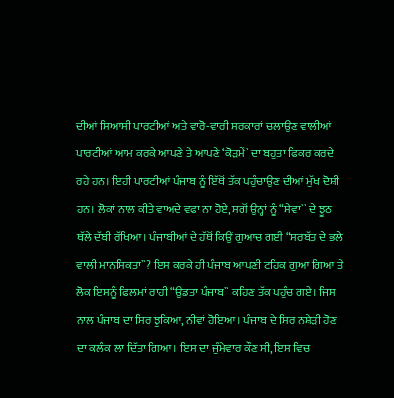ਦੀਆਂ ਸਿਆਸੀ ਪਾਰਟੀਆਂ ਅਤੇ ਵਾਰੋ-ਵਾਰੀ ਸਰਕਾਰਾਂ ਚਲਾਉਣ ਵਾਲੀਆਂ ਪਾਰਟੀਆਂ ਆਮ ਕਰਕੇ ਆਪਣੇ ਤੇ ਆਪਣੇ ‘ਕੋੜਮੇਂ` ਦਾ ਬਹੁਤਾ ਫਿਕਰ ਕਰਦੇ ਰਹੇ ਹਨ। ਇਹੀ ਪਾਰਟੀਆਂ ਪੰਜਾਬ ਨੂੰ ਇੱਥੋਂ ਤੱਕ ਪਹੁੰਚਾਉਣ ਦੀਆਂ ਮੁੱਖ ਦੋਸ਼ੀ ਹਨ। ਲੋਕਾਂ ਨਾਲ ਕੀਤੇ ਵਾਅਦੇ ਵਫਾ ਨਾ ਹੋਏ, ਸਗੋਂ ਉਨ੍ਹਾਂ ਨੂੰ “ਸੇਵਾ`` ਦੇ ਝੂਠ ਥੱਲੇ ਦੱਬੀ ਰੱਖਿਆ। ਪੰਜਾਬੀਆਂ ਦੇ ਹੱਥੋਂ ਕਿਉਂ ਗੁਆਚ ਗਈ “ਸਰਬੱਤ ਦੇ ਭਲੇ ਵਾਲੀ ਮਾਨਸਿਕਤਾ``? ਇਸ ਕਰਕੇ ਹੀ ਪੰਜਾਬ ਆਪਣੀ ਟਹਿਕ ਗੁਆ ਗਿਆ ਤੇ ਲੋਕ ਇਸਨੂੰ ਫਿਲਮਾਂ ਰਾਹੀ “ਉਡਤਾ ਪੰਜਾਬ`` ਕਹਿਣ ਤੱਕ ਪਹੁੰਚ ਗਏ। ਜਿਸ ਨਾਲ ਪੰਜਾਬ ਦਾ ਸਿਰ ਝੁਕਿਆ, ਨੀਵਾਂ ਹੋਇਆ। ਪੰਜਾਬ ਦੇ ਸਿਰ ਨਸ਼ੇੜੀ ਹੋਣ ਦਾ ਕਲੰਕ ਲਾ ਦਿੱਤਾ ਗਿਆ। ਇਸ ਦਾ ਜੁੰਮੇਵਾਰ ਕੌਣ ਸੀ, ਇਸ ਵਿਚ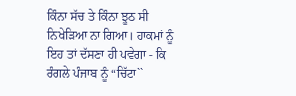ਕਿੰਨਾ ਸੱਚ ਤੇ ਕਿੰਨਾ ਝੂਠ ਸੀ ਨਿਖੇੜਿਆ ਨਾ ਗਿਆ। ਹਾਕਮਾਂ ਨੂੰ ਇਹ ਤਾਂ ਦੱਸਣਾ ਹੀ ਪਵੇਗਾ - ਕਿ ਰੰਗਲੇ ਪੰਜਾਬ ਨੂੰ “ਚਿੱਟਾ``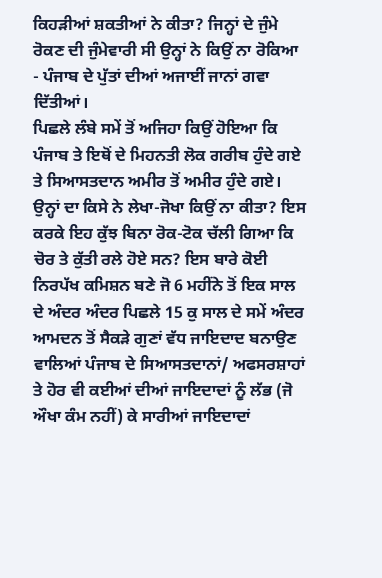ਕਿਹੜੀਆਂ ਸ਼ਕਤੀਆਂ ਨੇ ਕੀਤਾ? ਜਿਨ੍ਹਾਂ ਦੇ ਜੁੰਮੇ ਰੋਕਣ ਦੀ ਜੁੰਮੇਵਾਰੀ ਸੀ ਉਨ੍ਹਾਂ ਨੇ ਕਿਉਂ ਨਾ ਰੋਕਿਆ - ਪੰਜਾਬ ਦੇ ਪੁੱਤਾਂ ਦੀਆਂ ਅਜਾਈਂ ਜਾਨਾਂ ਗਵਾ ਦਿੱਤੀਆਂ।
ਪਿਛਲੇ ਲੰਬੇ ਸਮੇਂ ਤੋਂ ਅਜਿਹਾ ਕਿਉਂ ਹੋਇਆ ਕਿ ਪੰਜਾਬ ਤੇ ਇਥੋਂ ਦੇ ਮਿਹਨਤੀ ਲੋਕ ਗਰੀਬ ਹੁੰਦੇ ਗਏ ਤੇ ਸਿਆਸਤਦਾਨ ਅਮੀਰ ਤੋਂ ਅਮੀਰ ਹੁੰਦੇ ਗਏ। ਉਨ੍ਹਾਂ ਦਾ ਕਿਸੇ ਨੇ ਲੇਖਾ-ਜੋਖਾ ਕਿਉਂ ਨਾ ਕੀਤਾ? ਇਸ ਕਰਕੇ ਇਹ ਕੁੱਝ ਬਿਨਾ ਰੋਕ-ਟੋਕ ਚੱਲੀ ਗਿਆ ਕਿ ਚੋਰ ਤੇ ਕੁੱਤੀ ਰਲੇ ਹੋਏ ਸਨ? ਇਸ ਬਾਰੇ ਕੋਈ ਨਿਰਪੱਖ ਕਮਿਸ਼ਨ ਬਣੇ ਜੋ 6 ਮਹੀਂਨੇ ਤੋਂ ਇਕ ਸਾਲ ਦੇ ਅੰਦਰ ਅੰਦਰ ਪਿਛਲੇ 15 ਕੁ ਸਾਲ ਦੇ ਸਮੇਂ ਅੰਦਰ ਆਮਦਨ ਤੋਂ ਸੈਕੜੇ ਗੁਣਾਂ ਵੱਧ ਜਾਇਦਾਦ ਬਨਾਉਣ ਵਾਲਿਆਂ ਪੰਜਾਬ ਦੇ ਸਿਆਸਤਦਾਨਾਂ/ ਅਫਸਰਸ਼ਾਹਾਂ ਤੇ ਹੋਰ ਵੀ ਕਈਆਂ ਦੀਆਂ ਜਾਇਦਾਦਾਂ ਨੂੰ ਲੱਭ (ਜੋ ਔਖਾ ਕੰਮ ਨਹੀਂ) ਕੇ ਸਾਰੀਆਂ ਜਾਇਦਾਦਾਂ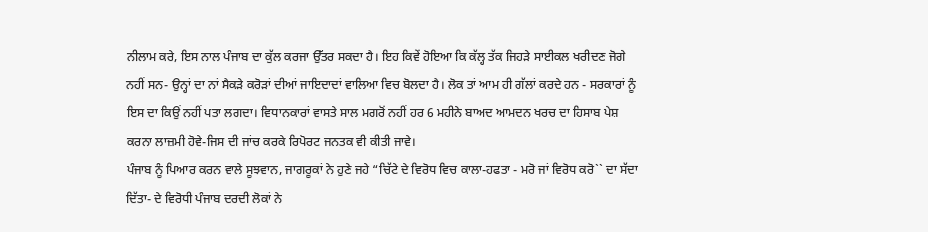ਨੀਲਾਮ ਕਰੇ, ਇਸ ਨਾਲ ਪੰਜਾਬ ਦਾ ਕੁੱਲ ਕਰਜਾ ਉੱਤਰ ਸਕਦਾ ਹੈ। ਇਹ ਕਿਵੇਂ ਹੋਇਆ ਕਿ ਕੱਲ੍ਹ ਤੱਕ ਜਿਹੜੇ ਸਾਈਕਲ ਖਰੀਦਣ ਜੋਗੇ ਨਹੀਂ ਸਨ- ਉਨ੍ਹਾਂ ਦਾ ਨਾਂ ਸੈਕੜੇ ਕਰੋੜਾਂ ਦੀਆਂ ਜਾਇਦਾਦਾਂ ਵਾਲਿਆ ਵਿਚ ਬੋਲਦਾ ਹੈ। ਲੋਕ ਤਾਂ ਆਮ ਹੀ ਗੱਲਾਂ ਕਰਦੇ ਹਨ - ਸਰਕਾਰਾਂ ਨੂੰ ਇਸ ਦਾ ਕਿਉਂ ਨਹੀਂ ਪਤਾ ਲਗਦਾ। ਵਿਧਾਨਕਾਰਾਂ ਵਾਸਤੇ ਸਾਲ ਮਗਰੋਂ ਨਹੀਂ ਹਰ 6 ਮਹੀਨੇ ਬਾਅਦ ਆਮਦਨ ਖਰਚ ਦਾ ਹਿਸਾਬ ਪੇਸ਼ ਕਰਨਾ ਲਾਜ਼ਮੀ ਹੋਵੇ-ਜਿਸ ਦੀ ਜਾਂਚ ਕਰਕੇ ਰਿਪੋਰਟ ਜਨਤਕ ਵੀ ਕੀਤੀ ਜਾਵੇ।
ਪੰਜਾਬ ਨੂੰ ਪਿਆਰ ਕਰਨ ਵਾਲੇ ਸੂਝਵਾਨ, ਜਾਗਰੂਕਾਂ ਨੇ ਹੁਣੇ ਜਹੇ “ਚਿੱਟੇ ਦੇ ਵਿਰੋਧ ਵਿਚ ਕਾਲਾ-ਹਫਤਾ - ਮਰੋ ਜਾਂ ਵਿਰੋਧ ਕਰੋ`` ਦਾ ਸੱਦਾ ਦਿੱਤਾ- ਦੇ ਵਿਰੋਧੀ ਪੰਜਾਬ ਦਰਦੀ ਲੋਕਾਂ ਨੇ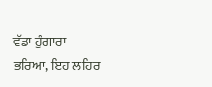ਵੱਡਾ ਹੁੰਗਾਰਾ ਭਰਿਆ, ਇਹ ਲਹਿਰ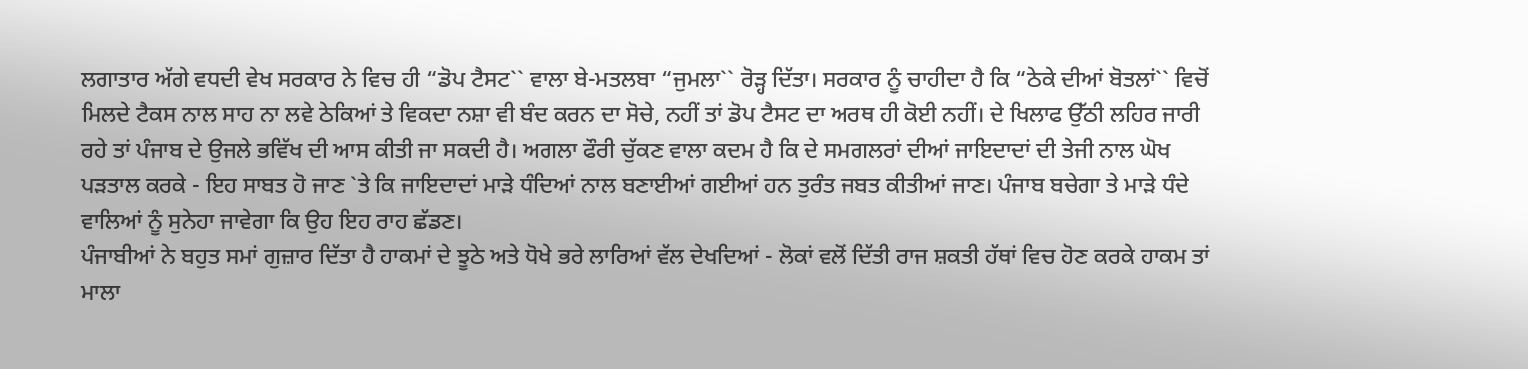ਲਗਾਤਾਰ ਅੱਗੇ ਵਧਦੀ ਵੇਖ ਸਰਕਾਰ ਨੇ ਵਿਚ ਹੀ “ਡੋਪ ਟੈਸਟ`` ਵਾਲਾ ਬੇ-ਮਤਲਬਾ “ਜੁਮਲਾ`` ਰੋੜ੍ਹ ਦਿੱਤਾ। ਸਰਕਾਰ ਨੂੰ ਚਾਹੀਦਾ ਹੈ ਕਿ “ਠੇਕੇ ਦੀਆਂ ਬੋਤਲਾਂ`` ਵਿਚੋਂ ਮਿਲਦੇ ਟੈਕਸ ਨਾਲ ਸਾਹ ਨਾ ਲਵੇ ਠੇਕਿਆਂ ਤੇ ਵਿਕਦਾ ਨਸ਼ਾ ਵੀ ਬੰਦ ਕਰਨ ਦਾ ਸੋਚੇ, ਨਹੀਂ ਤਾਂ ਡੋਪ ਟੈਸਟ ਦਾ ਅਰਥ ਹੀ ਕੋਈ ਨਹੀਂ। ਦੇ ਖਿਲਾਫ ਉੱਠੀ ਲਹਿਰ ਜਾਰੀ ਰਹੇ ਤਾਂ ਪੰਜਾਬ ਦੇ ਉਜਲੇ ਭਵਿੱਖ ਦੀ ਆਸ ਕੀਤੀ ਜਾ ਸਕਦੀ ਹੈ। ਅਗਲਾ ਫੌਰੀ ਚੁੱਕਣ ਵਾਲਾ ਕਦਮ ਹੈ ਕਿ ਦੇ ਸਮਗਲਰਾਂ ਦੀਆਂ ਜਾਇਦਾਦਾਂ ਦੀ ਤੇਜੀ ਨਾਲ ਘੋਖ ਪੜਤਾਲ ਕਰਕੇ - ਇਹ ਸਾਬਤ ਹੋ ਜਾਣ `ਤੇ ਕਿ ਜਾਇਦਾਦਾਂ ਮਾੜੇ ਧੰਦਿਆਂ ਨਾਲ ਬਣਾਈਆਂ ਗਈਆਂ ਹਨ ਤੁਰੰਤ ਜਬਤ ਕੀਤੀਆਂ ਜਾਣ। ਪੰਜਾਬ ਬਚੇਗਾ ਤੇ ਮਾੜੇ ਧੰਦੇ ਵਾਲਿਆਂ ਨੂੰ ਸੁਨੇਹਾ ਜਾਵੇਗਾ ਕਿ ਉਹ ਇਹ ਰਾਹ ਛੱਡਣ।
ਪੰਜਾਬੀਆਂ ਨੇ ਬਹੁਤ ਸਮਾਂ ਗੁਜ਼ਾਰ ਦਿੱਤਾ ਹੈ ਹਾਕਮਾਂ ਦੇ ਝੂਠੇ ਅਤੇ ਧੋਖੇ ਭਰੇ ਲਾਰਿਆਂ ਵੱਲ ਦੇਖਦਿਆਂ - ਲੋਕਾਂ ਵਲੋਂ ਦਿੱਤੀ ਰਾਜ ਸ਼ਕਤੀ ਹੱਥਾਂ ਵਿਚ ਹੋਣ ਕਰਕੇ ਹਾਕਮ ਤਾਂ ਮਾਲਾ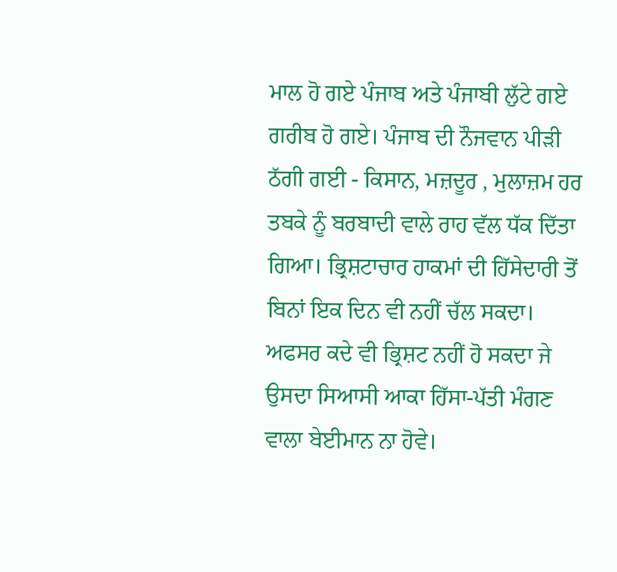ਮਾਲ ਹੋ ਗਏ ਪੰਜਾਬ ਅਤੇ ਪੰਜਾਬੀ ਲੁੱਟੇ ਗਏ ਗਰੀਬ ਹੋ ਗਏ। ਪੰਜਾਬ ਦੀ ਨੌਜਵਾਨ ਪੀੜੀ ਠੱਗੀ ਗਈ - ਕਿਸਾਨ, ਮਜ਼ਦੂਰ , ਮੁਲਾਜ਼ਮ ਹਰ ਤਬਕੇ ਨੂੰ ਬਰਬਾਦੀ ਵਾਲੇ ਰਾਹ ਵੱਲ ਧੱਕ ਦਿੱਤਾ ਗਿਆ। ਭ੍ਰਿਸ਼ਟਾਚਾਰ ਹਾਕਮਾਂ ਦੀ ਹਿੱਸੇਦਾਰੀ ਤੋਂ ਬਿਨਾਂ ਇਕ ਦਿਨ ਵੀ ਨਹੀਂ ਚੱਲ ਸਕਦਾ। ਅਫਸਰ ਕਦੇ ਵੀ ਭ੍ਰਿਸ਼ਟ ਨਹੀਂ ਹੋ ਸਕਦਾ ਜੇ ਉਸਦਾ ਸਿਆਸੀ ਆਕਾ ਹਿੱਸਾ-ਪੱਤੀ ਮੰਗਣ ਵਾਲਾ ਬੇਈਮਾਨ ਨਾ ਹੋਵੇ।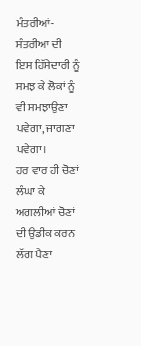ਮੰਤਰੀਆਂ-ਸੰਤਰੀਆ ਦੀ ਇਸ ਹਿੱਸੇਦਾਰੀ ਨੂੰ ਸਮਝ ਕੇ ਲੋਕਾਂ ਨੂੰ ਵੀ ਸਮਝਾਉਣਾ ਪਵੇਗਾ, ਜਾਗਣਾ ਪਵੇਗਾ।
ਹਰ ਵਾਰ ਹੀ ਚੋਣਾਂ ਲੰਘਾ ਕੇ ਅਗਲੀਆਂ ਚੋਣਾਂ ਦੀ ਉਡੀਕ ਕਰਨ ਲੱਗ ਪੈਣਾ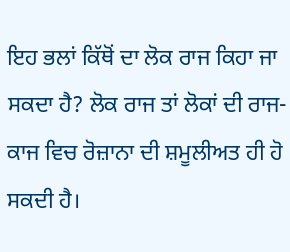ਇਹ ਭਲਾਂ ਕਿੱਥੋਂ ਦਾ ਲੋਕ ਰਾਜ ਕਿਹਾ ਜਾ ਸਕਦਾ ਹੈ? ਲੋਕ ਰਾਜ ਤਾਂ ਲੋਕਾਂ ਦੀ ਰਾਜ-ਕਾਜ ਵਿਚ ਰੋਜ਼ਾਨਾ ਦੀ ਸ਼ਮੂਲੀਅਤ ਹੀ ਹੋ ਸਕਦੀ ਹੈ।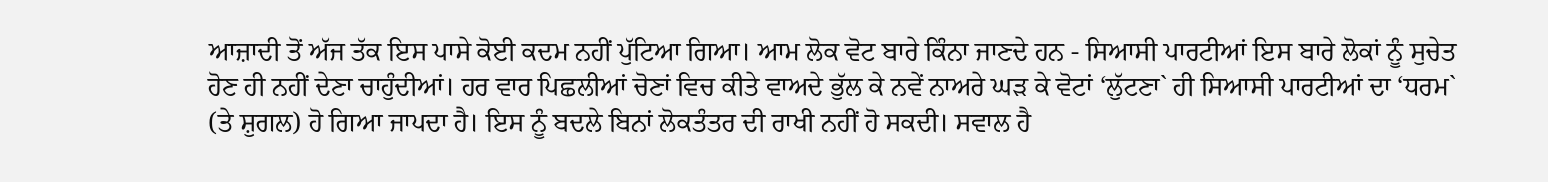ਆਜ਼ਾਦੀ ਤੋਂ ਅੱਜ ਤੱਕ ਇਸ ਪਾਸੇ ਕੋਈ ਕਦਮ ਨਹੀਂ ਪੁੱਟਿਆ ਗਿਆ। ਆਮ ਲੋਕ ਵੋਟ ਬਾਰੇ ਕਿੰਨਾ ਜਾਣਦੇ ਹਨ - ਸਿਆਸੀ ਪਾਰਟੀਆਂ ਇਸ ਬਾਰੇ ਲੋਕਾਂ ਨੂੰ ਸੁਚੇਤ ਹੋਣ ਹੀ ਨਹੀਂ ਦੇਣਾ ਚਾਹੁੰਦੀਆਂ। ਹਰ ਵਾਰ ਪਿਛਲੀਆਂ ਚੋਣਾਂ ਵਿਚ ਕੀਤੇ ਵਾਅਦੇ ਭੁੱਲ ਕੇ ਨਵੇਂ ਨਾਅਰੇ ਘੜ ਕੇ ਵੋਟਾਂ ‘ਲੁੱਟਣਾ` ਹੀ ਸਿਆਸੀ ਪਾਰਟੀਆਂ ਦਾ ‘ਧਰਮ` (ਤੇ ਸ਼ੁਗਲ) ਹੋ ਗਿਆ ਜਾਪਦਾ ਹੈ। ਇਸ ਨੂੰ ਬਦਲੇ ਬਿਨਾਂ ਲੋਕਤੰਤਰ ਦੀ ਰਾਖੀ ਨਹੀਂ ਹੋ ਸਕਦੀ। ਸਵਾਲ ਹੈ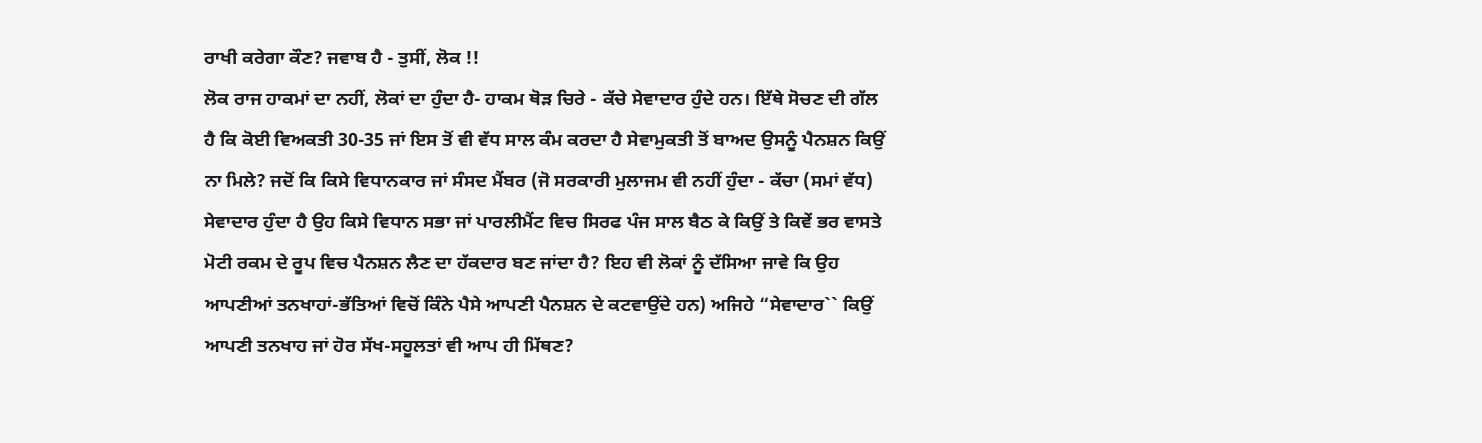ਰਾਖੀ ਕਰੇਗਾ ਕੌਣ? ਜਵਾਬ ਹੈ - ਤੁਸੀਂ, ਲੋਕ !!
ਲੋਕ ਰਾਜ ਹਾਕਮਾਂ ਦਾ ਨਹੀਂ, ਲੋਕਾਂ ਦਾ ਹੁੰਦਾ ਹੈ- ਹਾਕਮ ਥੋੜ ਚਿਰੇ - ਕੱਚੇ ਸੇਵਾਦਾਰ ਹੁੰਦੇ ਹਨ। ਇੱਥੇ ਸੋਚਣ ਦੀ ਗੱਲ ਹੈ ਕਿ ਕੋਈ ਵਿਅਕਤੀ 30-35 ਜਾਂ ਇਸ ਤੋਂ ਵੀ ਵੱਧ ਸਾਲ ਕੰਮ ਕਰਦਾ ਹੈ ਸੇਵਾਮੁਕਤੀ ਤੋਂ ਬਾਅਦ ਉਸਨੂੰ ਪੈਨਸ਼ਨ ਕਿਉਂ ਨਾ ਮਿਲੇ? ਜਦੋਂ ਕਿ ਕਿਸੇ ਵਿਧਾਨਕਾਰ ਜਾਂ ਸੰਸਦ ਮੈਂਬਰ (ਜੋ ਸਰਕਾਰੀ ਮੁਲਾਜਮ ਵੀ ਨਹੀਂ ਹੁੰਦਾ - ਕੱਚਾ (ਸਮਾਂ ਵੱਧ) ਸੇਵਾਦਾਰ ਹੁੰਦਾ ਹੈ ਉਹ ਕਿਸੇ ਵਿਧਾਨ ਸਭਾ ਜਾਂ ਪਾਰਲੀਮੈਂਟ ਵਿਚ ਸਿਰਫ ਪੰਜ ਸਾਲ ਬੈਠ ਕੇ ਕਿਉਂ ਤੇ ਕਿਵੇਂ ਭਰ ਵਾਸਤੇ ਮੋਟੀ ਰਕਮ ਦੇ ਰੂਪ ਵਿਚ ਪੈਨਸ਼ਨ ਲੈਣ ਦਾ ਹੱਕਦਾਰ ਬਣ ਜਾਂਦਾ ਹੈ? ਇਹ ਵੀ ਲੋਕਾਂ ਨੂੰ ਦੱਸਿਆ ਜਾਵੇ ਕਿ ਉਹ ਆਪਣੀਆਂ ਤਨਖਾਹਾਂ-ਭੱਤਿਆਂ ਵਿਚੋਂ ਕਿੰਨੇ ਪੈਸੇ ਆਪਣੀ ਪੈਨਸ਼ਨ ਦੇ ਕਟਵਾਉਂਦੇ ਹਨ) ਅਜਿਹੇ “ਸੇਵਾਦਾਰ`` ਕਿਉਂ ਆਪਣੀ ਤਨਖਾਹ ਜਾਂ ਹੋਰ ਸੱਖ-ਸਹੂਲਤਾਂ ਵੀ ਆਪ ਹੀ ਮਿੱਥਣ?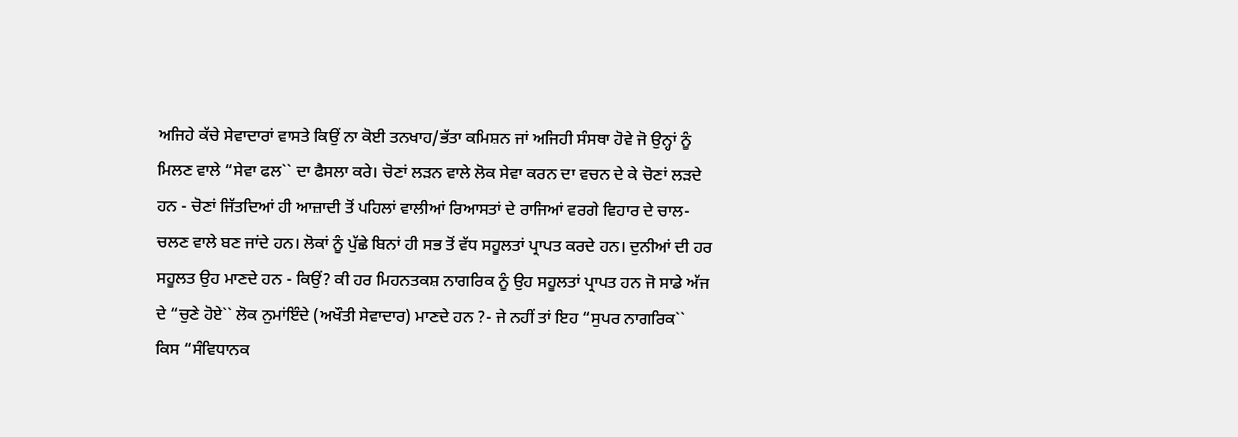ਅਜਿਹੇ ਕੱਚੇ ਸੇਵਾਦਾਰਾਂ ਵਾਸਤੇ ਕਿਉਂ ਨਾ ਕੋਈ ਤਨਖਾਹ/ਭੱਤਾ ਕਮਿਸ਼ਨ ਜਾਂ ਅਜਿਹੀ ਸੰਸਥਾ ਹੋਵੇ ਜੋ ਉਨ੍ਹਾਂ ਨੂੰ ਮਿਲਣ ਵਾਲੇ “ਸੇਵਾ ਫਲ`` ਦਾ ਫੈਸਲਾ ਕਰੇ। ਚੋਣਾਂ ਲੜਨ ਵਾਲੇ ਲੋਕ ਸੇਵਾ ਕਰਨ ਦਾ ਵਚਨ ਦੇ ਕੇ ਚੋਣਾਂ ਲੜਦੇ ਹਨ - ਚੋਣਾਂ ਜਿੱਤਦਿਆਂ ਹੀ ਆਜ਼ਾਦੀ ਤੋਂ ਪਹਿਲਾਂ ਵਾਲੀਆਂ ਰਿਆਸਤਾਂ ਦੇ ਰਾਜਿਆਂ ਵਰਗੇ ਵਿਹਾਰ ਦੇ ਚਾਲ-ਚਲਣ ਵਾਲੇ ਬਣ ਜਾਂਦੇ ਹਨ। ਲੋਕਾਂ ਨੂੰ ਪੁੱਛੇ ਬਿਨਾਂ ਹੀ ਸਭ ਤੋਂ ਵੱਧ ਸਹੂਲਤਾਂ ਪ੍ਰਾਪਤ ਕਰਦੇ ਹਨ। ਦੁਨੀਆਂ ਦੀ ਹਰ ਸਹੂਲਤ ਉਹ ਮਾਣਦੇ ਹਨ - ਕਿਉਂ? ਕੀ ਹਰ ਮਿਹਨਤਕਸ਼ ਨਾਗਰਿਕ ਨੂੰ ਉਹ ਸਹੂਲਤਾਂ ਪ੍ਰਾਪਤ ਹਨ ਜੋ ਸਾਡੇ ਅੱਜ ਦੇ “ਚੁਣੇ ਹੋਏ`` ਲੋਕ ਨੁਮਾਂਇੰਦੇ (ਅਖੌਤੀ ਸੇਵਾਦਾਰ) ਮਾਣਦੇ ਹਨ ?- ਜੇ ਨਹੀਂ ਤਾਂ ਇਹ “ਸੁਪਰ ਨਾਗਰਿਕ`` ਕਿਸ “ਸੰਵਿਧਾਨਕ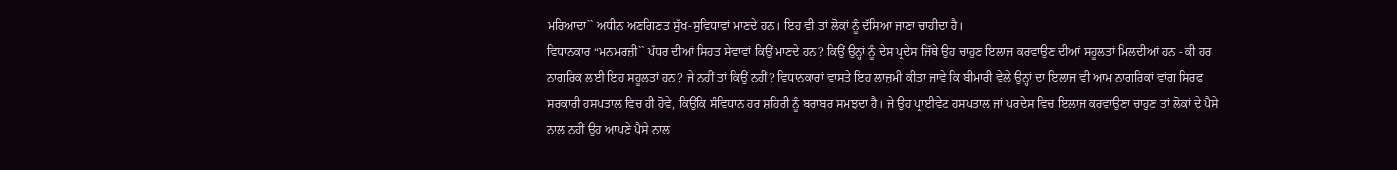ਮਰਿਆਦਾ`` ਅਧੀਨ ਅਣਗਿਣਤ ਸੁੱਖ-ਸੁਵਿਧਾਵਾਂ ਮਾਣਦੇ ਹਨ। ਇਹ ਵੀ ਤਾਂ ਲੋਕਾਂ ਨੂੰ ਦੱਸਿਆ ਜਾਣਾ ਚਾਹੀਦਾ ਹੈ।
ਵਿਧਾਨਕਾਰ “ਮਨਮਰਜ਼ੀ`` ਪੱਧਰ ਦੀਆਂ ਸਿਹਤ ਸੇਵਾਵਾਂ ਕਿਉਂ ਮਾਣਦੇ ਹਨ? ਕਿਉਂ ਉਨ੍ਹਾਂ ਨੂੰ ਦੇਸ ਪ੍ਰਦੇਸ ਜਿੱਥੇ ਉਹ ਚਾਹੁਣ ਇਲਾਜ ਕਰਵਾਉਣ ਦੀਆਂ ਸਹੂਲਤਾਂ ਮਿਲਦੀਆਂ ਹਨ - ਕੀ ਹਰ ਨਾਗਰਿਕ ਲਈ ਇਹ ਸਹੂਲਤਾਂ ਹਨ? ਜੇ ਨਹੀਂ ਤਾਂ ਕਿਉਂ ਨਹੀਂ? ਵਿਧਾਨਕਾਰਾਂ ਵਾਸਤੇ ਇਹ ਲਾਜ਼ਮੀ ਕੀਤਾ ਜਾਵੇ ਕਿ ਬੀਮਾਰੀ ਵੇਲੇ ਉਨ੍ਹਾਂ ਦਾ ਇਲਾਜ ਵੀ ਆਮ ਨਾਗਰਿਕਾਂ ਵਾਂਗ ਸਿਰਫ ਸਰਕਾਰੀ ਹਸਪਤਾਲ ਵਿਚ ਹੀ ਹੋਵੇ, ਕਿਉਂਕਿ ਸੰਵਿਧਾਨ ਹਰ ਸ਼ਹਿਰੀ ਨੂੰ ਬਰਾਬਰ ਸਮਝਦਾ ਹੈ। ਜੇ ਉਹ ਪ੍ਰਾਈਵੇਟ ਹਸਪਤਾਲ ਜਾਂ ਪਰਦੇਸ ਵਿਚ ਇਲਾਜ ਕਰਵਾਉਣਾ ਚਾਹੁਣ ਤਾਂ ਲੋਕਾਂ ਦੇ ਪੈਸੇ ਨਾਲ ਨਹੀਂ ਉਹ ਆਪਣੇ ਪੈਸੇ ਨਾਲ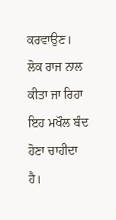ਕਰਵਾਉਣ। ਲੋਕ ਰਾਜ ਨਾਲ ਕੀਤਾ ਜਾ ਰਿਹਾ ਇਹ ਮਖੌਲ ਬੰਦ ਹੋਣਾ ਚਾਹੀਦਾ ਹੈ।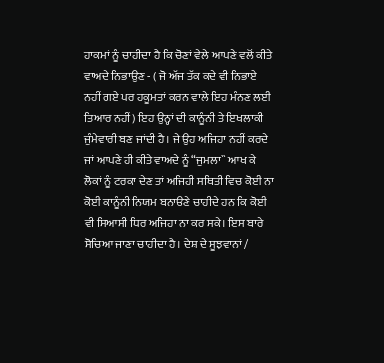ਹਾਕਮਾਂ ਨੂੰ ਚਾਹੀਦਾ ਹੈ ਕਿ ਚੋਣਾਂ ਵੇਲੇ ਆਪਣੇ ਵਲੋਂ ਕੀਤੇ ਵਾਅਦੇ ਨਿਭਾਉਣ - ( ਜੋ ਅੱਜ ਤੱਕ ਕਦੇ ਵੀ ਨਿਭਾਏ ਨਹੀਂ ਗਏ ਪਰ ਹਕੂਮਤਾਂ ਕਰਨ ਵਾਲੇ ਇਹ ਮੰਨਣ ਲਈ ਤਿਆਰ ਨਹੀਂ) ਇਹ ਉਨ੍ਹਾਂ ਦੀ ਕਾਨੂੰਨੀ ਤੇ ਇਖਲਾਕੀ ਜੁੰਮੇਵਾਰੀ ਬਣ ਜਾਂਦੀ ਹੈ। ਜੇ ਉਹ ਅਜਿਹਾ ਨਹੀਂ ਕਰਦੇ ਜਾਂ ਆਪਣੇ ਹੀ ਕੀਤੇ ਵਾਅਦੇ ਨੂੰ “ਜੁਮਲਾ`` ਆਖ ਕੇ ਲੋਕਾਂ ਨੂੰ ਟਰਕਾ ਦੇਣ ਤਾਂ ਅਜਿਹੀ ਸਥਿਤੀ ਵਿਚ ਕੋਈ ਨਾ ਕੋਈ ਕਾਨੂੰਨੀ ਨਿਯਮ ਬਨਾੳਣੇ ਚਾਹੀਦੇ ਹਨ ਕਿ ਕੋਈ ਵੀ ਸਿਆਸੀ ਧਿਰ ਅਜਿਹਾ ਨਾ ਕਰ ਸਕੇ। ਇਸ ਬਾਰੇ ਸੋਚਿਆ ਜਾਣਾ ਚਾਹੀਦਾ ਹੈ। ਦੇਸ਼ ਦੇ ਸੂਝਵਾਨਾਂ /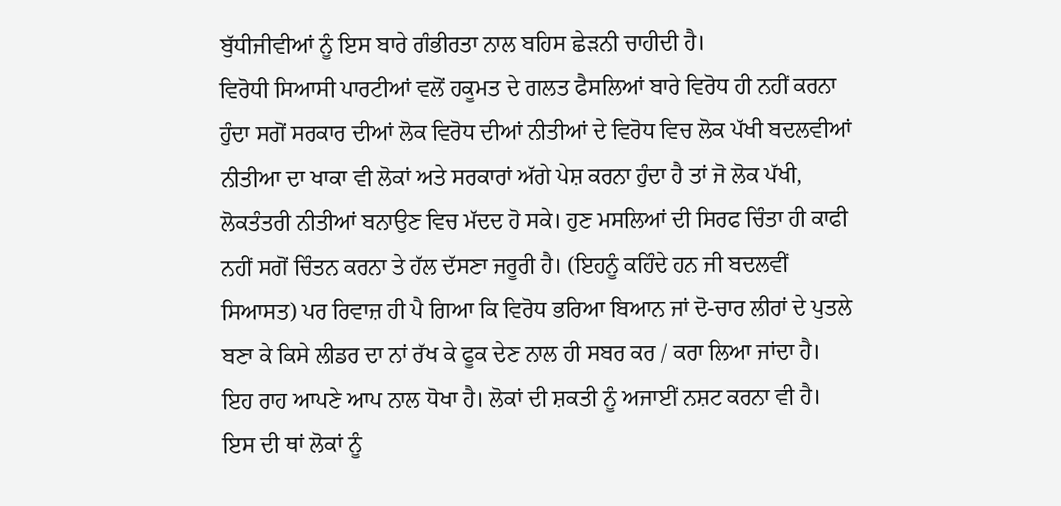ਬੁੱਧੀਜੀਵੀਆਂ ਨੂੰ ਇਸ ਬਾਰੇ ਗੰਭੀਰਤਾ ਨਾਲ ਬਹਿਸ ਛੇੜਨੀ ਚਾਹੀਦੀ ਹੈ।
ਵਿਰੋਧੀ ਸਿਆਸੀ ਪਾਰਟੀਆਂ ਵਲੋਂ ਹਕੂਮਤ ਦੇ ਗਲਤ ਫੈਸਲਿਆਂ ਬਾਰੇ ਵਿਰੋਧ ਹੀ ਨਹੀਂ ਕਰਨਾ ਹੁੰਦਾ ਸਗੋਂ ਸਰਕਾਰ ਦੀਆਂ ਲੋਕ ਵਿਰੋਧ ਦੀਆਂ ਨੀਤੀਆਂ ਦੇ ਵਿਰੋਧ ਵਿਚ ਲੋਕ ਪੱਖੀ ਬਦਲਵੀਆਂ ਨੀਤੀਆ ਦਾ ਖਾਕਾ ਵੀ ਲੋਕਾਂ ਅਤੇ ਸਰਕਾਰਾਂ ਅੱਗੇ ਪੇਸ਼ ਕਰਨਾ ਹੁੰਦਾ ਹੈ ਤਾਂ ਜੋ ਲੋਕ ਪੱਖੀ, ਲੋਕਤੰਤਰੀ ਨੀਤੀਆਂ ਬਨਾਉਣ ਵਿਚ ਮੱਦਦ ਹੋ ਸਕੇ। ਹੁਣ ਮਸਲਿਆਂ ਦੀ ਸਿਰਫ ਚਿੰਤਾ ਹੀ ਕਾਫੀ ਨਹੀਂ ਸਗੋਂ ਚਿੰਤਨ ਕਰਨਾ ਤੇ ਹੱਲ ਦੱਸਣਾ ਜਰੂਰੀ ਹੈ। (ਇਹਨੂੰ ਕਹਿੰਦੇ ਹਨ ਜੀ ਬਦਲਵੀਂ ਸਿਆਸਤ) ਪਰ ਰਿਵਾਜ਼ ਹੀ ਪੈ ਗਿਆ ਕਿ ਵਿਰੋਧ ਭਰਿਆ ਬਿਆਨ ਜਾਂ ਦੋ-ਚਾਰ ਲੀਰਾਂ ਦੇ ਪੁਤਲੇ ਬਣਾ ਕੇ ਕਿਸੇ ਲੀਡਰ ਦਾ ਨਾਂ ਰੱਖ ਕੇ ਫੂਕ ਦੇਣ ਨਾਲ ਹੀ ਸਬਰ ਕਰ / ਕਰਾ ਲਿਆ ਜਾਂਦਾ ਹੈ। ਇਹ ਰਾਹ ਆਪਣੇ ਆਪ ਨਾਲ ਧੋਖਾ ਹੈ। ਲੋਕਾਂ ਦੀ ਸ਼ਕਤੀ ਨੂੰ ਅਜਾਈਂ ਨਸ਼ਟ ਕਰਨਾ ਵੀ ਹੈ। ਇਸ ਦੀ ਥਾਂ ਲੋਕਾਂ ਨੂੰ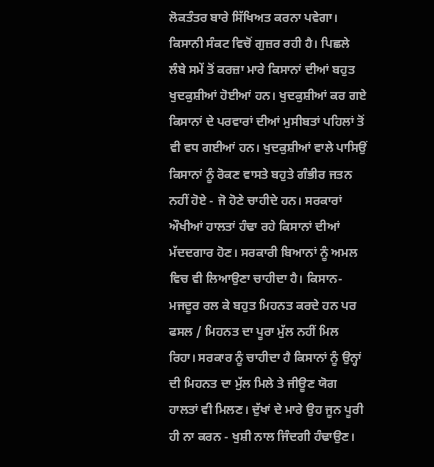ਲੋਕਤੰਤਰ ਬਾਰੇ ਸਿੱਖਿਅਤ ਕਰਨਾ ਪਵੇਗਾ।
ਕਿਸਾਨੀ ਸੰਕਟ ਵਿਚੋਂ ਗੁਜ਼ਰ ਰਹੀ ਹੈ। ਪਿਛਲੇ ਲੰਬੇ ਸਮੇਂ ਤੋਂ ਕਰਜ਼ਾ ਮਾਰੇ ਕਿਸਾਨਾਂ ਦੀਆਂ ਬਹੁਤ ਖੁਦਕੁਸ਼ੀਆਂ ਹੋਈਆਂ ਹਨ। ਖੁਦਕੁਸ਼ੀਆਂ ਕਰ ਗਏ ਕਿਸਾਨਾਂ ਦੇ ਪਰਵਾਰਾਂ ਦੀਆਂ ਮੁਸੀਬਤਾਂ ਪਹਿਲਾਂ ਤੋਂ ਵੀ ਵਧ ਗਈਆਂ ਹਨ। ਖੁਦਕੁਸ਼ੀਆਂ ਵਾਲੇ ਪਾਸਿਉਂ ਕਿਸਾਨਾਂ ਨੂੰ ਰੋਕਣ ਵਾਸਤੇ ਬਹੁਤੇ ਗੰਭੀਰ ਜਤਨ ਨਹੀਂ ਹੋਏ - ਜੋ ਹੋਣੇ ਚਾਹੀਦੇ ਹਨ। ਸਰਕਾਰਾਂ ਔਖੀਆਂ ਹਾਲਤਾਂ ਹੰਢਾ ਰਹੇ ਕਿਸਾਨਾਂ ਦੀਆਂ ਮੱਦਦਗਾਰ ਹੋਣ। ਸਰਕਾਰੀ ਬਿਆਨਾਂ ਨੂੰ ਅਮਲ ਵਿਚ ਵੀ ਲਿਆਉਣਾ ਚਾਹੀਦਾ ਹੈ। ਕਿਸਾਨ-ਮਜਦੂਰ ਰਲ ਕੇ ਬਹੁਤ ਮਿਹਨਤ ਕਰਦੇ ਹਨ ਪਰ ਫਸਲ / ਮਿਹਨਤ ਦਾ ਪੂਰਾ ਮੁੱਲ ਨਹੀਂ ਮਿਲ ਰਿਹਾ। ਸਰਕਾਰ ਨੂੰ ਚਾਹੀਦਾ ਹੈ ਕਿਸਾਨਾਂ ਨੂੰ ਉਨ੍ਹਾਂ ਦੀ ਮਿਹਨਤ ਦਾ ਮੁੱਲ ਮਿਲੇ ਤੇ ਜੀਊਣ ਯੋਗ ਹਾਲਤਾਂ ਵੀ ਮਿਲਣ। ਦੁੱਖਾਂ ਦੇ ਮਾਰੇ ਉਹ ਜੂਨ ਪੂਰੀ ਹੀ ਨਾ ਕਰਨ - ਖੁਸ਼ੀ ਨਾਲ ਜਿੰਦਗੀ ਹੰਢਾਉਣ।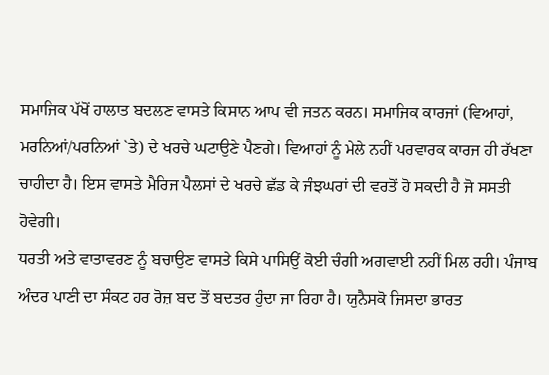ਸਮਾਜਿਕ ਪੱਖੋਂ ਹਾਲਾਤ ਬਦਲਣ ਵਾਸਤੇ ਕਿਸਾਨ ਆਪ ਵੀ ਜਤਨ ਕਰਨ। ਸਮਾਜਿਕ ਕਾਰਜਾਂ (ਵਿਆਹਾਂ, ਮਰਨਿਆਂ/ਪਰਨਿਆਂ `ਤੇ) ਦੇ ਖਰਚੇ ਘਟਾਉਣੇ ਪੈਣਗੇ। ਵਿਆਹਾਂ ਨੂੰ ਮੇਲੇ ਨਹੀਂ ਪਰਵਾਰਕ ਕਾਰਜ ਹੀ ਰੱਖਣਾ ਚਾਹੀਦਾ ਹੈ। ਇਸ ਵਾਸਤੇ ਮੈਰਿਜ ਪੈਲਸਾਂ ਦੇ ਖਰਚੇ ਛੱਡ ਕੇ ਜੰਝਘਰਾਂ ਦੀ ਵਰਤੋਂ ਹੋ ਸਕਦੀ ਹੈ ਜੋ ਸਸਤੀ ਹੋਵੇਗੀ।
ਧਰਤੀ ਅਤੇ ਵਾਤਾਵਰਣ ਨੂੰ ਬਚਾਉਣ ਵਾਸਤੇ ਕਿਸੇ ਪਾਸਿਉਂ ਕੋਈ ਚੰਗੀ ਅਗਵਾਈ ਨਹੀਂ ਮਿਲ ਰਹੀ। ਪੰਜਾਬ ਅੰਦਰ ਪਾਣੀ ਦਾ ਸੰਕਟ ਹਰ ਰੋਜ਼ ਬਦ ਤੋਂ ਬਦਤਰ ਹੁੰਦਾ ਜਾ ਰਿਹਾ ਹੈ। ਯੁਨੈਸਕੋ ਜਿਸਦਾ ਭਾਰਤ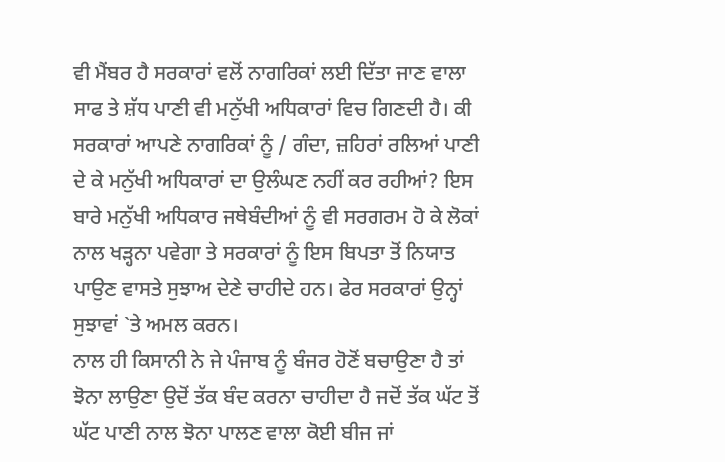ਵੀ ਮੈਂਬਰ ਹੈ ਸਰਕਾਰਾਂ ਵਲੋਂ ਨਾਗਰਿਕਾਂ ਲਈ ਦਿੱਤਾ ਜਾਣ ਵਾਲਾ ਸਾਫ ਤੇ ਸ਼ੱਧ ਪਾਣੀ ਵੀ ਮਨੁੱਖੀ ਅਧਿਕਾਰਾਂ ਵਿਚ ਗਿਣਦੀ ਹੈ। ਕੀ ਸਰਕਾਰਾਂ ਆਪਣੇ ਨਾਗਰਿਕਾਂ ਨੂੰ / ਗੰਦਾ, ਜ਼ਹਿਰਾਂ ਰਲਿਆਂ ਪਾਣੀ ਦੇ ਕੇ ਮਨੁੱਖੀ ਅਧਿਕਾਰਾਂ ਦਾ ਉਲੰਘਣ ਨਹੀਂ ਕਰ ਰਹੀਆਂ? ਇਸ ਬਾਰੇ ਮਨੁੱਖੀ ਅਧਿਕਾਰ ਜਥੇਬੰਦੀਆਂ ਨੂੰ ਵੀ ਸਰਗਰਮ ਹੋ ਕੇ ਲੋਕਾਂ ਨਾਲ ਖੜ੍ਹਨਾ ਪਵੇਗਾ ਤੇ ਸਰਕਾਰਾਂ ਨੂੰ ਇਸ ਬਿਪਤਾ ਤੋਂ ਨਿਯਾਤ ਪਾਉਣ ਵਾਸਤੇ ਸੁਝਾਅ ਦੇਣੇ ਚਾਹੀਦੇ ਹਨ। ਫੇਰ ਸਰਕਾਰਾਂ ਉਨ੍ਹਾਂ ਸੁਝਾਵਾਂ `ਤੇ ਅਮਲ ਕਰਨ।
ਨਾਲ ਹੀ ਕਿਸਾਨੀ ਨੇ ਜੇ ਪੰਜਾਬ ਨੂੰ ਬੰਜਰ ਹੋਣੋਂ ਬਚਾਉਣਾ ਹੈ ਤਾਂ ਝੋਨਾ ਲਾਉਣਾ ਉਦੋਂ ਤੱਕ ਬੰਦ ਕਰਨਾ ਚਾਹੀਦਾ ਹੈ ਜਦੋਂ ਤੱਕ ਘੱਟ ਤੋਂ ਘੱਟ ਪਾਣੀ ਨਾਲ ਝੋਨਾ ਪਾਲਣ ਵਾਲਾ ਕੋਈ ਬੀਜ ਜਾਂ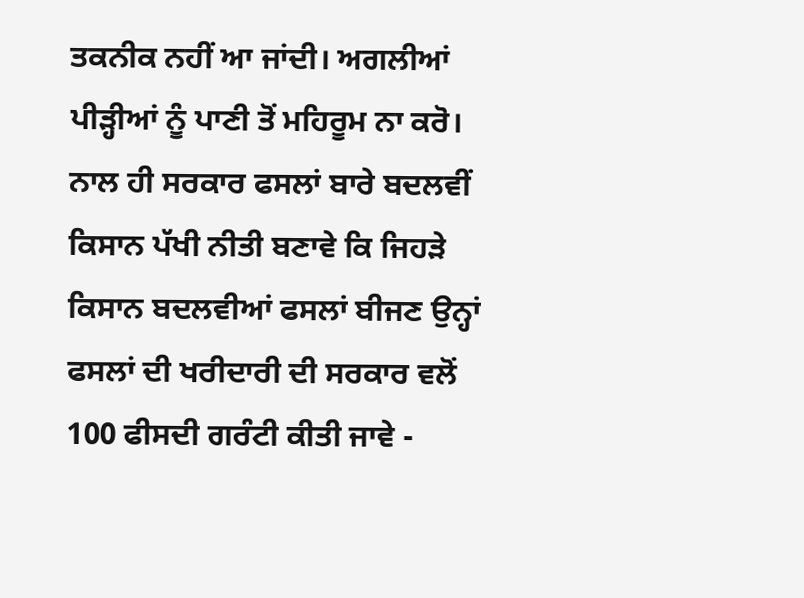ਤਕਨੀਕ ਨਹੀਂ ਆ ਜਾਂਦੀ। ਅਗਲੀਆਂ ਪੀੜ੍ਹੀਆਂ ਨੂੰ ਪਾਣੀ ਤੋਂ ਮਹਿਰੂਮ ਨਾ ਕਰੋ। ਨਾਲ ਹੀ ਸਰਕਾਰ ਫਸਲਾਂ ਬਾਰੇ ਬਦਲਵੀਂ ਕਿਸਾਨ ਪੱਖੀ ਨੀਤੀ ਬਣਾਵੇ ਕਿ ਜਿਹੜੇ ਕਿਸਾਨ ਬਦਲਵੀਆਂ ਫਸਲਾਂ ਬੀਜਣ ਉਨ੍ਹਾਂ ਫਸਲਾਂ ਦੀ ਖਰੀਦਾਰੀ ਦੀ ਸਰਕਾਰ ਵਲੋਂ 100 ਫੀਸਦੀ ਗਰੰਟੀ ਕੀਤੀ ਜਾਵੇ -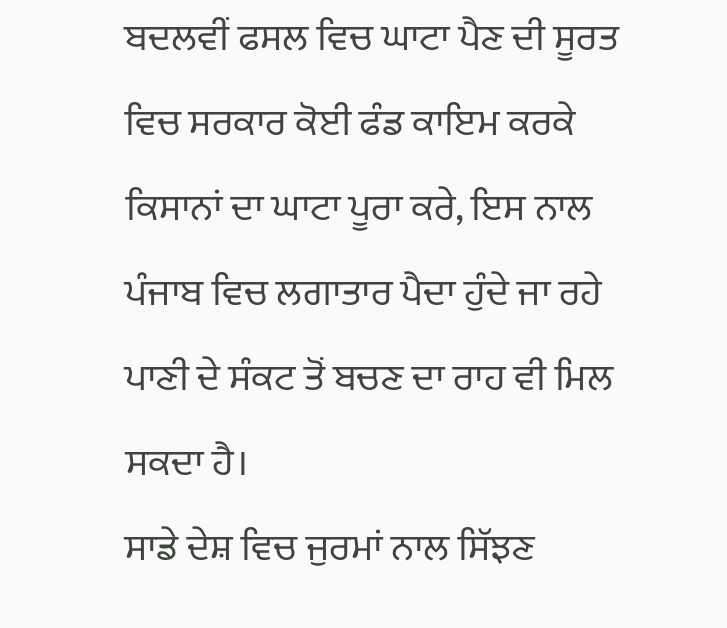ਬਦਲਵੀਂ ਫਸਲ ਵਿਚ ਘਾਟਾ ਪੈਣ ਦੀ ਸੂਰਤ ਵਿਚ ਸਰਕਾਰ ਕੋਈ ਫੰਡ ਕਾਇਮ ਕਰਕੇ ਕਿਸਾਨਾਂ ਦਾ ਘਾਟਾ ਪੂਰਾ ਕਰੇ, ਇਸ ਨਾਲ ਪੰਜਾਬ ਵਿਚ ਲਗਾਤਾਰ ਪੈਦਾ ਹੁੰਦੇ ਜਾ ਰਹੇ ਪਾਣੀ ਦੇ ਸੰਕਟ ਤੋਂ ਬਚਣ ਦਾ ਰਾਹ ਵੀ ਮਿਲ ਸਕਦਾ ਹੈ।
ਸਾਡੇ ਦੇਸ਼ ਵਿਚ ਜੁਰਮਾਂ ਨਾਲ ਸਿੱਝਣ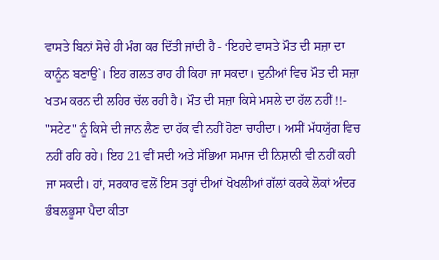ਵਾਸਤੇ ਬਿਨਾਂ ਸੋਚੇ ਹੀ ਮੰਗ ਕਰ ਦਿੱਤੀ ਜਾਂਦੀ ਹੈ - ‘ਇਹਦੇ ਵਾਸਤੇ ਮੌਤ ਦੀ ਸਜ਼ਾ ਦਾ ਕਾਨੂੰਨ ਬਣਾਉ`। ਇਹ ਗਲਤ ਰਾਹ ਹੀ ਕਿਹਾ ਜਾ ਸਕਦਾ। ਦੁਨੀਆਂ ਵਿਚ ਮੌਤ ਦੀ ਸਜ਼ਾ ਖਤਮ ਕਰਨ ਦੀ ਲਹਿਰ ਚੱਲ ਰਹੀ ਹੈ। ਮੌਤ ਦੀ ਸਜ਼ਾ ਕਿਸੇ ਮਸਲੇ ਦਾ ਹੱਲ ਨਹੀਂ !!- "ਸਟੇਟ" ਨੂੰ ਕਿਸੇ ਦੀ ਜਾਨ ਲੈਣ ਦਾ ਹੱਕ ਵੀ ਨਹੀਂ ਹੋਣਾ ਚਾਹੀਦਾ। ਅਸੀਂ ਮੱਧਯੁੱਗ ਵਿਚ ਨਹੀਂ ਰਹਿ ਰਹੇ। ਇਹ 21 ਵੀਂ ਸਦੀ ਅਤੇ ਸੱਭਿਆ ਸਮਾਜ ਦੀ ਨਿਸ਼ਾਨੀ ਵੀ ਨਹੀਂ ਕਹੀ ਜਾ ਸਕਦੀ। ਹਾਂ, ਸਰਕਾਰ ਵਲੋਂ ਇਸ ਤਰ੍ਹਾਂ ਦੀਆਂ ਖੋਖਲੀਆਂ ਗੱਲਾਂ ਕਰਕੇ ਲੋਕਾਂ ਅੰਦਰ ਭੰਬਲਭੂਸਾ ਪੈਦਾ ਕੀਤਾ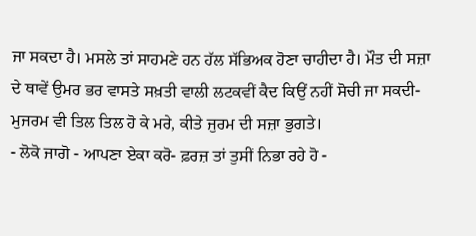ਜਾ ਸਕਦਾ ਹੈ। ਮਸਲੇ ਤਾਂ ਸਾਹਮਣੇ ਹਨ ਹੱਲ ਸੱਭਿਅਕ ਹੋਣਾ ਚਾਹੀਦਾ ਹੈ। ਮੌਤ ਦੀ ਸਜ਼ਾ ਦੇ ਥਾਵੇਂ ਉਮਰ ਭਰ ਵਾਸਤੇ ਸਖ਼ਤੀ ਵਾਲੀ ਲਟਕਵੀਂ ਕੈਦ ਕਿਉਂ ਨਹੀਂ ਸੋਚੀ ਜਾ ਸਕਦੀ- ਮੁਜਰਮ ਵੀ ਤਿਲ ਤਿਲ ਹੋ ਕੇ ਮਰੇ, ਕੀਤੇ ਜੁਰਮ ਦੀ ਸਜ਼ਾ ਭੁਗਤੇ।
- ਲੋਕੋ ਜਾਗੋ - ਆਪਣਾ ਏਕਾ ਕਰੋ- ਫ਼ਰਜ਼ ਤਾਂ ਤੁਸੀਂ ਨਿਭਾ ਰਹੇ ਹੋ -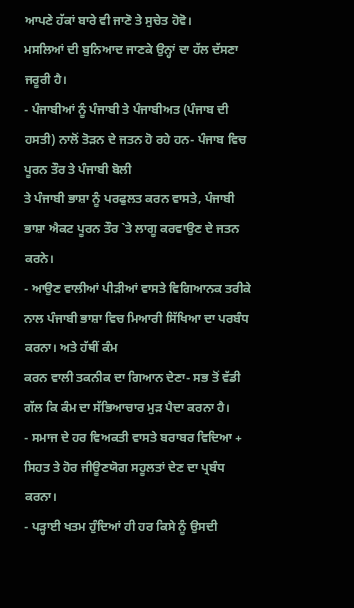ਆਪਣੇ ਹੱਕਾਂ ਬਾਰੇ ਵੀ ਜਾਣੋ ਤੇ ਸੁਚੇਤ ਹੋਵੋ।
ਮਸਲਿਆਂ ਦੀ ਬੁਨਿਆਦ ਜਾਣਕੇ ਉਨ੍ਹਾਂ ਦਾ ਹੱਲ ਦੱਸਣਾ ਜਰੂਰੀ ਹੈ।
- ਪੰਜਾਬੀਆਂ ਨੂੰ ਪੰਜਾਬੀ ਤੇ ਪੰਜਾਬੀਅਤ (ਪੰਜਾਬ ਦੀ ਹਸਤੀ) ਨਾਲੋਂ ਤੋੜਨ ਦੇ ਜਤਨ ਹੋ ਰਹੇ ਹਨ- ਪੰਜਾਬ ਵਿਚ ਪੂਰਨ ਤੌਰ ਤੇ ਪੰਜਾਬੀ ਬੋਲੀ
ਤੇ ਪੰਜਾਬੀ ਭਾਸ਼ਾ ਨੂੰ ਪਰਫੁਲਤ ਕਰਨ ਵਾਸਤੇ, ਪੰਜਾਬੀ ਭਾਸ਼ਾ ਐਕਟ ਪੂਰਨ ਤੌਰ `ਤੇ ਲਾਗੂ ਕਰਵਾਉਣ ਦੇ ਜਤਨ ਕਰਨੇ।
- ਆਉਣ ਵਾਲੀਆਂ ਪੀੜੀਆਂ ਵਾਸਤੇ ਵਿਗਿਆਨਕ ਤਰੀਕੇ ਨਾਲ ਪੰਜਾਬੀ ਭਾਸ਼ਾ ਵਿਚ ਮਿਆਰੀ ਸਿੱਖਿਆ ਦਾ ਪਰਬੰਧ ਕਰਨਾ। ਅਤੇ ਹੱਥੀਂ ਕੰਮ
ਕਰਨ ਵਾਲੀ ਤਕਨੀਕ ਦਾ ਗਿਆਨ ਦੇਣਾ- ਸਭ ਤੋਂ ਵੱਡੀ ਗੱਲ ਕਿ ਕੰਮ ਦਾ ਸੱਭਿਆਚਾਰ ਮੁੜ ਪੈਦਾ ਕਰਨਾ ਹੈ।
- ਸਮਾਜ ਦੇ ਹਰ ਵਿਅਕਤੀ ਵਾਸਤੇ ਬਰਾਬਰ ਵਿਦਿਆ + ਸਿਹਤ ਤੇ ਹੋਰ ਜੀਊਣਯੋਗ ਸਹੂਲਤਾਂ ਦੇਣ ਦਾ ਪ੍ਰਬੰਧ ਕਰਨਾ।
- ਪੜ੍ਹਾਈ ਖਤਮ ਹੁੰਦਿਆਂ ਹੀ ਹਰ ਕਿਸੇ ਨੂੰ ਉਸਦੀ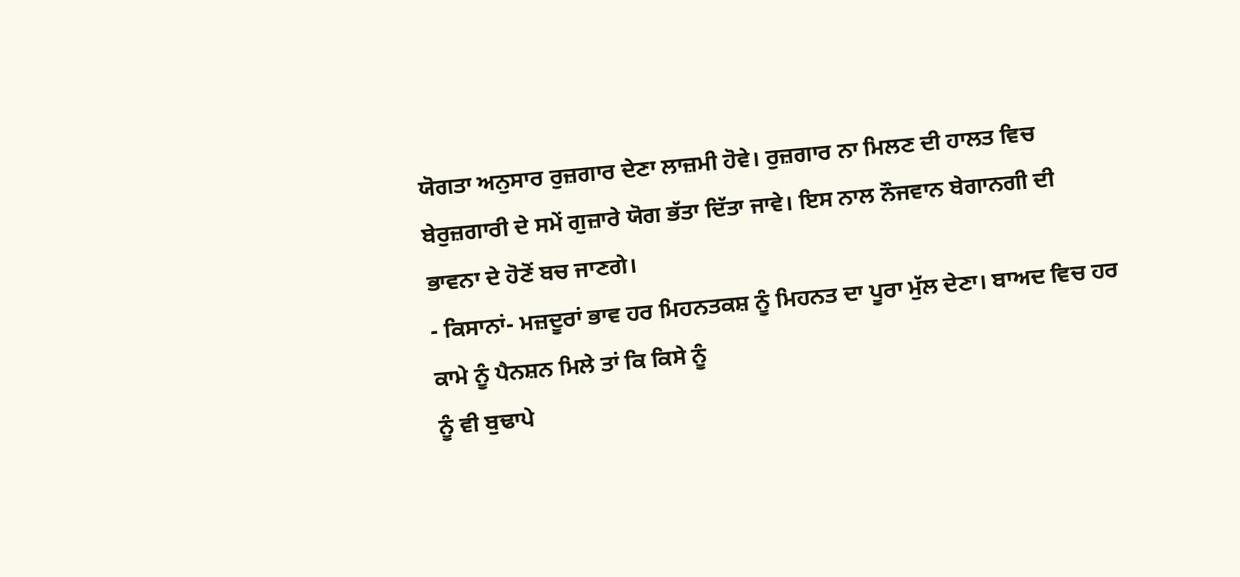ਯੋਗਤਾ ਅਨੁਸਾਰ ਰੁਜ਼ਗਾਰ ਦੇਣਾ ਲਾਜ਼ਮੀ ਹੋਵੇ। ਰੁਜ਼ਗਾਰ ਨਾ ਮਿਲਣ ਦੀ ਹਾਲਤ ਵਿਚ
ਬੇਰੁਜ਼ਗਾਰੀ ਦੇ ਸਮੇਂ ਗੁਜ਼ਾਰੇ ਯੋਗ ਭੱਤਾ ਦਿੱਤਾ ਜਾਵੇ। ਇਸ ਨਾਲ ਨੌਜਵਾਨ ਬੇਗਾਨਗੀ ਦੀ ਭਾਵਨਾ ਦੇ ਹੋਣੋਂ ਬਚ ਜਾਣਗੇ।
- ਕਿਸਾਨਾਂ- ਮਜ਼ਦੂਰਾਂ ਭਾਵ ਹਰ ਮਿਹਨਤਕਸ਼ ਨੂੰ ਮਿਹਨਤ ਦਾ ਪੂਰਾ ਮੁੱਲ ਦੇਣਾ। ਬਾਅਦ ਵਿਚ ਹਰ ਕਾਮੇ ਨੂੰ ਪੈਨਸ਼ਨ ਮਿਲੇ ਤਾਂ ਕਿ ਕਿਸੇ ਨੂੰ
ਨੂੰ ਵੀ ਬੁਢਾਪੇ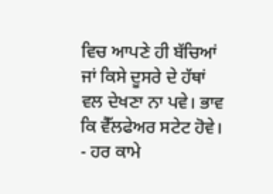ਵਿਚ ਆਪਣੇ ਹੀ ਬੱਚਿਆਂ ਜਾਂ ਕਿਸੇ ਦੂਸਰੇ ਦੇ ਹੱਥਾਂ ਵਲ ਦੇਖਣਾ ਨਾ ਪਵੇ। ਭਾਵ ਕਿ ਵੈੱਲਫੇਅਰ ਸਟੇਟ ਹੋਵੇ।
- ਹਰ ਕਾਮੇ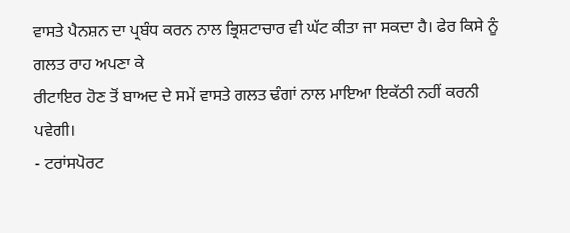ਵਾਸਤੇ ਪੈਨਸ਼ਨ ਦਾ ਪ੍ਰਬੰਧ ਕਰਨ ਨਾਲ ਭ੍ਰਿਸ਼ਟਾਚਾਰ ਵੀ ਘੱਟ ਕੀਤਾ ਜਾ ਸਕਦਾ ਹੈ। ਫੇਰ ਕਿਸੇ ਨੂੰ ਗਲਤ ਰਾਹ ਅਪਣਾ ਕੇ
ਰੀਟਾਇਰ ਹੋਣ ਤੋਂ ਬਾਅਦ ਦੇ ਸਮੇਂ ਵਾਸਤੇ ਗਲਤ ਢੰਗਾਂ ਨਾਲ ਮਾਇਆ ਇਕੱਠੀ ਨਹੀਂ ਕਰਨੀ ਪਵੇਗੀ।
- ਟਰਾਂਸਪੋਰਟ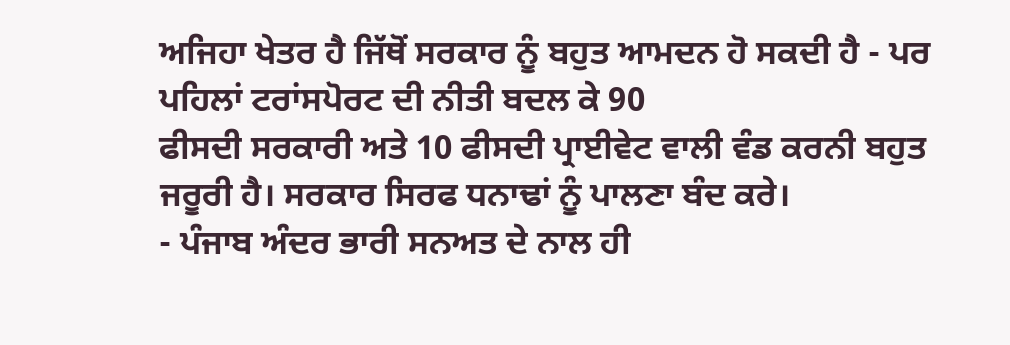ਅਜਿਹਾ ਖੇਤਰ ਹੈ ਜਿੱਥੋਂ ਸਰਕਾਰ ਨੂੰ ਬਹੁਤ ਆਮਦਨ ਹੋ ਸਕਦੀ ਹੈ - ਪਰ ਪਹਿਲਾਂ ਟਰਾਂਸਪੋਰਟ ਦੀ ਨੀਤੀ ਬਦਲ ਕੇ 90
ਫੀਸਦੀ ਸਰਕਾਰੀ ਅਤੇ 10 ਫੀਸਦੀ ਪ੍ਰਾਈਵੇਟ ਵਾਲੀ ਵੰਡ ਕਰਨੀ ਬਹੁਤ ਜਰੂਰੀ ਹੈ। ਸਰਕਾਰ ਸਿਰਫ ਧਨਾਢਾਂ ਨੂੰ ਪਾਲਣਾ ਬੰਦ ਕਰੇ।
- ਪੰਜਾਬ ਅੰਦਰ ਭਾਰੀ ਸਨਅਤ ਦੇ ਨਾਲ ਹੀ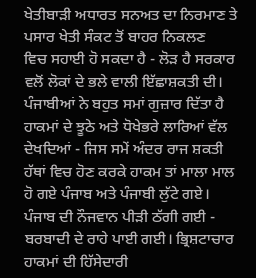ਖੇਤੀਬਾੜੀ ਅਧਾਰਤ ਸਨਅਤ ਦਾ ਨਿਰਮਾਣ ਤੇ ਪਸਾਰ ਖੇਤੀ ਸੰਕਟ ਤੋਂ ਬਾਹਰ ਨਿਕਲਣ
ਵਿਚ ਸਹਾਈ ਹੋ ਸਕਦਾ ਹੈ - ਲੋੜ ਹੈ ਸਰਕਾਰ ਵਲੋਂ ਲੋਕਾਂ ਦੇ ਭਲੇ ਵਾਲੀ ਇੱਛਾਸ਼ਕਤੀ ਦੀ।
ਪੰਜਾਬੀਆਂ ਨੇ ਬਹੁਤ ਸਮਾਂ ਗੁਜ਼ਾਰ ਦਿੱਤਾ ਹੈ ਹਾਕਮਾਂ ਦੇ ਝੂਠੇ ਅਤੇ ਧੋਖੇਭਰੇ ਲਾਰਿਆਂ ਵੱਲ ਦੇਖਦਿਆਂ - ਜਿਸ ਸਮੇਂ ਅੰਦਰ ਰਾਜ ਸ਼ਕਤੀ ਹੱਥਾਂ ਵਿਚ ਹੋਣ ਕਰਕੇ ਹਾਕਮ ਤਾਂ ਮਾਲਾ ਮਾਲ ਹੋ ਗਏ ਪੰਜਾਬ ਅਤੇ ਪੰਜਾਬੀ ਲੁੱਟੇ ਗਏ। ਪੰਜਾਬ ਦੀ ਨੌਜਵਾਨ ਪੀੜੀ ਠੱਗੀ ਗਈ - ਬਰਬਾਦੀ ਦੇ ਰਾਹੇ ਪਾਈ ਗਈ। ਭ੍ਰਿਸ਼ਟਾਚਾਰ ਹਾਕਮਾਂ ਦੀ ਹਿੱਸੇਦਾਰੀ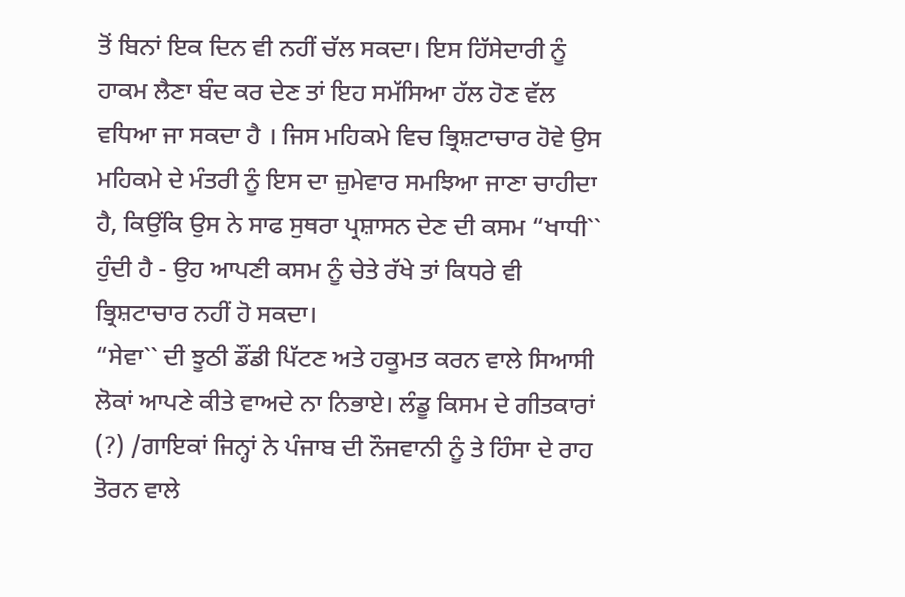ਤੋਂ ਬਿਨਾਂ ਇਕ ਦਿਨ ਵੀ ਨਹੀਂ ਚੱਲ ਸਕਦਾ। ਇਸ ਹਿੱਸੇਦਾਰੀ ਨੂੰ ਹਾਕਮ ਲੈਣਾ ਬੰਦ ਕਰ ਦੇਣ ਤਾਂ ਇਹ ਸਮੱਸਿਆ ਹੱਲ ਹੋਣ ਵੱਲ ਵਧਿਆ ਜਾ ਸਕਦਾ ਹੈ । ਜਿਸ ਮਹਿਕਮੇ ਵਿਚ ਭ੍ਰਿਸ਼ਟਾਚਾਰ ਹੋਵੇ ਉਸ ਮਹਿਕਮੇ ਦੇ ਮੰਤਰੀ ਨੂੰ ਇਸ ਦਾ ਜ਼ੁਮੇਵਾਰ ਸਮਝਿਆ ਜਾਣਾ ਚਾਹੀਦਾ ਹੈ, ਕਿਉਂਕਿ ਉਸ ਨੇ ਸਾਫ ਸੁਥਰਾ ਪ੍ਰਸ਼ਾਸਨ ਦੇਣ ਦੀ ਕਸਮ “ਖਾਧੀ`` ਹੁੰਦੀ ਹੈ - ਉਹ ਆਪਣੀ ਕਸਮ ਨੂੰ ਚੇਤੇ ਰੱਖੇ ਤਾਂ ਕਿਧਰੇ ਵੀ ਭ੍ਰਿਸ਼ਟਾਚਾਰ ਨਹੀਂ ਹੋ ਸਕਦਾ।
“ਸੇਵਾ`` ਦੀ ਝੂਠੀ ਡੌਂਡੀ ਪਿੱਟਣ ਅਤੇ ਹਕੂਮਤ ਕਰਨ ਵਾਲੇ ਸਿਆਸੀ ਲੋਕਾਂ ਆਪਣੇ ਕੀਤੇ ਵਾਅਦੇ ਨਾ ਨਿਭਾਏ। ਲੰਡੂ ਕਿਸਮ ਦੇ ਗੀਤਕਾਰਾਂ (?) /ਗਾਇਕਾਂ ਜਿਨ੍ਹਾਂ ਨੇ ਪੰਜਾਬ ਦੀ ਨੌਜਵਾਨੀ ਨੂੰ ਤੇ ਹਿੰਸਾ ਦੇ ਰਾਹ ਤੋਰਨ ਵਾਲੇ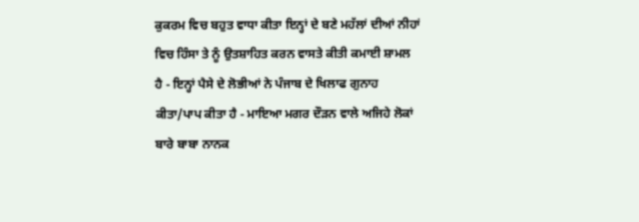ਕੁਕਰਮ ਵਿਚ ਬਹੁਤ ਵਾਧਾ ਕੀਤਾ ਇਨ੍ਹਾਂ ਦੇ ਬਣੇ ਮਹੱਲਾਂ ਦੀਆਂ ਨੀਹਾਂ ਵਿਚ ਹਿੰਸਾ ਤੇ ਨੂੰ ਉਤਸ਼ਾਹਿਤ ਕਰਨ ਵਾਸਤੇ ਕੀਤੀ ਕਮਾਈ ਸ਼ਾਮਲ ਹੈ - ਇਨ੍ਹਾਂ ਪੈਸੇ ਦੇ ਲੋਭੀਆਂ ਨੇ ਪੰਜਾਬ ਦੇ ਖਿਲਾਫ ਗੁਨਾਹ ਕੀਤਾ/ਪਾਪ ਕੀਤਾ ਹੈ - ਮਾਇਆ ਮਗਰ ਦੌੜਨ ਵਾਲੇ ਅਜਿਹੇ ਲੋਕਾਂ ਬਾਰੇ ਬਾਬਾ ਨਾਨਕ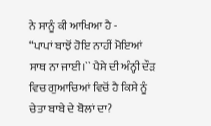ਨੇ ਸਾਨੂੰ ਕੀ ਆਖਿਆ ਹੈ -
“ਪਾਪਾਂ ਬਾਝੋਂ ਹੋਇ ਨਾਹੀਂ ਮੋਇਆਂ ਸਾਥ ਨਾ ਜਾਈ।`` ਪੈਸੇ ਦੀ ਅੰਨ੍ਹੀ ਦੌੜ ਵਿਚ ਗੁਆਚਿਆਂ ਵਿਚੋਂ ਹੈ ਕਿਸੇ ਨੂੰ ਚੇਤਾ ਬਾਬੇ ਦੇ ਬੋਲਾਂ ਦਾ?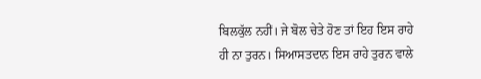ਬਿਲਕੁੱਲ ਨਹੀਂ। ਜੇ ਬੋਲ ਚੇਤੇ ਹੋਣ ਤਾਂ ਇਹ ਇਸ ਰਾਹੇ ਹੀ ਨਾ ਤੁਰਨ। ਸਿਆਸਤਦਾਨ ਇਸ ਰਾਹੇ ਤੁਰਨ ਵਾਲੇ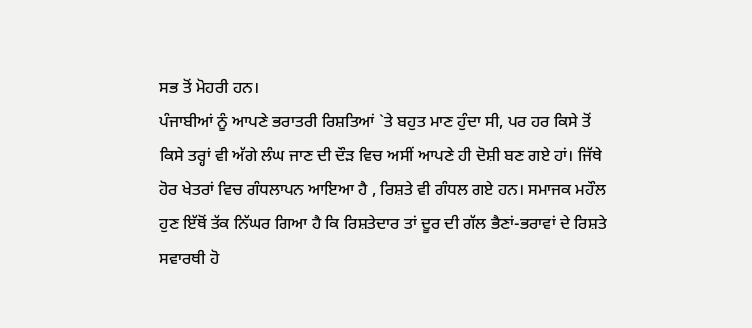ਸਭ ਤੋਂ ਮੋਹਰੀ ਹਨ।
ਪੰਜਾਬੀਆਂ ਨੂੰ ਆਪਣੇ ਭਰਾਤਰੀ ਰਿਸ਼ਤਿਆਂ `ਤੇ ਬਹੁਤ ਮਾਣ ਹੁੰਦਾ ਸੀ, ਪਰ ਹਰ ਕਿਸੇ ਤੋਂ ਕਿਸੇ ਤਰ੍ਹਾਂ ਵੀ ਅੱਗੇ ਲੰਘ ਜਾਣ ਦੀ ਦੌੜ ਵਿਚ ਅਸੀਂ ਆਪਣੇ ਹੀ ਦੋਸ਼ੀ ਬਣ ਗਏ ਹਾਂ। ਜਿੱਥੇ ਹੋਰ ਖੇਤਰਾਂ ਵਿਚ ਗੰਧਲਾਪਨ ਆਇਆ ਹੈ , ਰਿਸ਼ਤੇ ਵੀ ਗੰਧਲ ਗਏ ਹਨ। ਸਮਾਜਕ ਮਹੌਲ ਹੁਣ ਇੱਥੋਂ ਤੱਕ ਨਿੱਘਰ ਗਿਆ ਹੈ ਕਿ ਰਿਸ਼ਤੇਦਾਰ ਤਾਂ ਦੂਰ ਦੀ ਗੱਲ ਭੈਣਾਂ-ਭਰਾਵਾਂ ਦੇ ਰਿਸ਼ਤੇ ਸਵਾਰਥੀ ਹੋ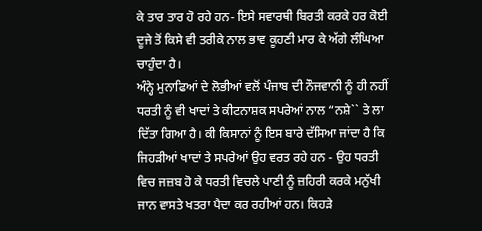ਕੇ ਤਾਰ ਤਾਰ ਹੋ ਰਹੇ ਹਨ- ਇਸੇ ਸਵਾਰਥੀ ਬਿਰਤੀ ਕਰਕੇ ਹਰ ਕੋਈ ਦੂਜੇ ਤੋਂ ਕਿਸੇ ਵੀ ਤਰੀਕੇ ਨਾਲ ਭਾਵ ਕੂਹਣੀ ਮਾਰ ਕੇ ਅੱਗੇ ਲੰਘਿਆ ਚਾਹੁੰਦਾ ਹੈ।
ਅੰਨ੍ਹੇ ਮੁਨਾਫਿਆਂ ਦੇ ਲੋਭੀਆਂ ਵਲੋਂ ਪੰਜਾਬ ਦੀ ਨੌਜਵਾਨੀ ਨੂੰ ਹੀ ਨਹੀਂ ਧਰਤੀ ਨੂੰ ਵੀ ਖਾਦਾਂ ਤੇ ਕੀਟਨਾਸ਼ਕ ਸਪਰੇਆਂ ਨਾਲ “ਨਸ਼ੇ`` ਤੇ ਲਾ ਦਿੱਤਾ ਗਿਆ ਹੈ। ਕੀ ਕਿਸਾਨਾਂ ਨੂੰ ਇਸ ਬਾਰੇ ਦੱਸਿਆ ਜਾਂਦਾ ਹੈ ਕਿ ਜਿਹੜੀਆਂ ਖਾਦਾਂ ਤੇ ਸਪਰੇਆਂ ਉਹ ਵਰਤ ਰਹੇ ਹਨ - ਉਹ ਧਰਤੀ ਵਿਚ ਜਜ਼ਬ ਹੋ ਕੇ ਧਰਤੀ ਵਿਚਲੇ ਪਾਣੀ ਨੂੰ ਜ਼ਹਿਰੀ ਕਰਕੇ ਮਨੁੱਖੀ ਜਾਨ ਵਾਸਤੇ ਖਤਰਾ ਪੈਦਾ ਕਰ ਰਹੀਆਂ ਹਨ। ਕਿਹੜੇ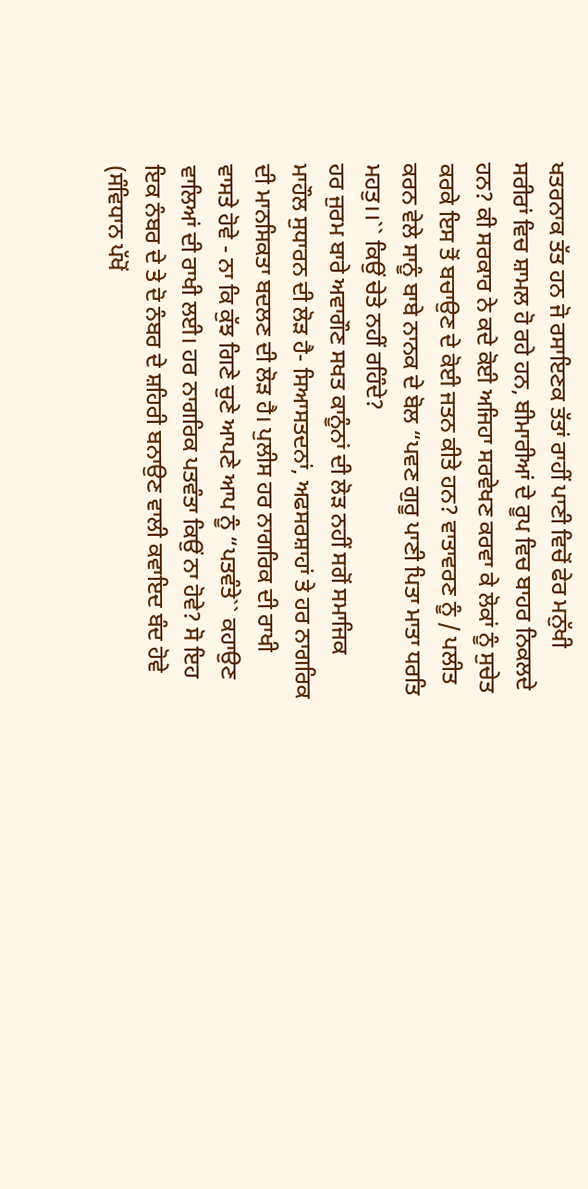ਖਤਰਨਾਕ ਤੱਤ ਹਨ ਜੋ ਰਸਾਇਣਕ ਤੱਤਾਂ ਰਾਹੀਂ ਪਾਣੀ ਵਿਚੋਂ ਫੇਰ ਮਨੁੱਖੀ ਸਰੀਰਾਂ ਵਿਚ ਸ਼ਾਮਲ ਹੋ ਰਹੇ ਹਨ, ਬੀਮਾਰੀਆਂ ਦੇ ਰੂਪ ਵਿਚ ਬਾਹਰ ਨਿਕਲਦੇ ਹਨ? ਕੀ ਸਰਕਾਰ ਨੇ ਕਦੇ ਕੋਈ ਅਜਿਹਾ ਸਰਵੇਖਣ ਕਰਵਾ ਕੇ ਲੋਕਾਂ ਨੂੰ ਸੁਚੇਤ ਕਰਕੇ ਇਸ ਤੋਂ ਬਚਾਉਣ ਦੇ ਕੋਈ ਜਤਨ ਕੀਤੇ ਹਨ? ਵਾਤਾਵਰਣ ਨੂੰ / ਪਲੀਤ ਕਰਨ ਵੇਲੇ ਸਾਨੂੰ ਬਾਬੇ ਨਾਨਕ ਦੇ ਬੋਲ “ਪਵਣ ਗੁਰੂ ਪਾਣੀ ਪਿਤਾ ਮਾਤਾ ਧਰਤਿ ਮਹਤੁ।।`` ਕਿਉਂ ਚੇਤੇ ਨਹੀਂ ਰਹਿੰਦੇ?
ਹਰ ਜੁਰਮ ਬਾਰੇ ਅਵਾਗੌਣ ਸਖਤ ਕਾਨੂੰਨਾਂ ਦੀ ਲੋੜ ਨਹੀਂ ਸਗੋਂ ਸਮਾਜਿਕ ਮਾਹੌਲ ਸੁਧਾਰਨ ਦੀ ਲੋੜ ਹੈ- ਸਿਆਸਤਦਨਾਂ, ਅਫਸਰਸ਼ਾਹਾਂ ਤੇ ਹਰ ਨਾਗਰਿਕ ਦੀ ਮਾਨਸਿਕਤਾ ਬਦਲਣ ਦੀ ਲੋੜ ਹੈ। ਪੁਲੀਸ ਹਰ ਨਾਗਰਿਕ ਦੀ ਰਾਖੀ ਵਾਸਤੇ ਹੋਵੇ - ਨਾ ਕਿ ਕੁੱਝ ਗਿਣੇ ਚੁਣੇ ਆਪਣੇ ਆਪ ਨੂੰ “ਪਤਵੰਤੇ`` ਕਹਾਉਣ ਵਾਲਿਆਂ ਦੀ ਰਾਖੀ ਲਈ। ਹਰ ਨਾਗਰਿਕ ਪਤਵੰਤਾ ਕਿਉਂ ਨਾ ਹੋਵੇ? ਸੋ ਇਹ ਇਕ ਨੰਬਰ ਦੇ ਤੇ ਦੋ ਨੰਬਰ ਦੇ ਸ਼ਹਿਰੀ ਬਨਾਉਣ ਵਾਲੀ ਕਵਾਇਦ ਬੰਦ ਹੋਵੇ (ਸੰਵਿਧਾਨ ਪੱਖੋਂ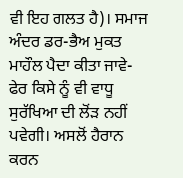ਵੀ ਇਹ ਗਲਤ ਹੈ)। ਸਮਾਜ ਅੰਦਰ ਡਰ-ਭੈਅ ਮੁਕਤ ਮਾਹੌਲ ਪੈਦਾ ਕੀਤਾ ਜਾਵੇ- ਫੇਰ ਕਿਸੇ ਨੂੰ ਵੀ ਵਾਧੂ ਸੁਰੱਖਿਆ ਦੀ ਲੋਂੜ ਨਹੀਂ ਪਵੇਗੀ। ਅਸਲੋਂ ਹੈਰਾਨ ਕਰਨ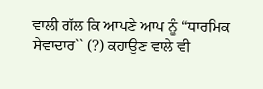ਵਾਲੀ ਗੱਲ ਕਿ ਆਪਣੇ ਆਪ ਨੂੰ “ਧਾਰਮਿਕ ਸੇਵਾਦਾਰ`` (?) ਕਹਾਉਣ ਵਾਲੇ ਵੀ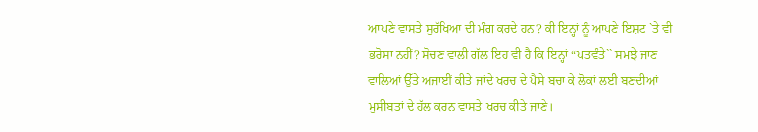ਆਪਣੇ ਵਾਸਤੇ ਸੁਰੱਖਿਆ ਦੀ ਮੰਗ ਕਰਦੇ ਹਨ? ਕੀ ਇਨ੍ਹਾਂ ਨੂੰ ਆਪਣੇ ਇਸ਼ਟ `ਤੇ ਵੀ ਭਰੋਸਾ ਨਹੀਂ? ਸੋਚਣ ਵਾਲੀ ਗੱਲ ਇਹ ਵੀ ਹੈ ਕਿ ਇਨ੍ਹਾਂ “ਪਤਵੰਤੇ`` ਸਮਝੇ ਜਾਣ ਵਾਲਿਆਂ ਉੱਤੇ ਅਜਾਈਂ ਕੀਤੇ ਜਾਂਦੇ ਖਰਚ ਦੇ ਪੈਸੇ ਬਚਾ ਕੇ ਲੋਕਾਂ ਲਈ ਬਣਦੀਆਂ ਮੁਸੀਬਤਾਂ ਦੇ ਹੱਲ ਕਰਨ ਵਾਸਤੇ ਖਰਚ ਕੀਤੇ ਜਾਣੇ।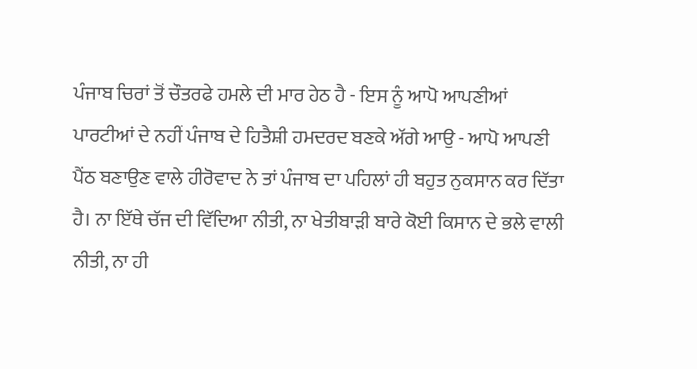ਪੰਜਾਬ ਚਿਰਾਂ ਤੋਂ ਚੌਤਰਫੇ ਹਮਲੇ ਦੀ ਮਾਰ ਹੇਠ ਹੈ - ਇਸ ਨੂੰ ਆਪੋ ਆਪਣੀਆਂ ਪਾਰਟੀਆਂ ਦੇ ਨਹੀਂ ਪੰਜਾਬ ਦੇ ਹਿਤੈਸ਼ੀ ਹਮਦਰਦ ਬਣਕੇ ਅੱਗੇ ਆਉ - ਆਪੋ ਆਪਣੀ ਪੈਂਠ ਬਣਾਉਣ ਵਾਲੇ ਹੀਰੋਵਾਦ ਨੇ ਤਾਂ ਪੰਜਾਬ ਦਾ ਪਹਿਲਾਂ ਹੀ ਬਹੁਤ ਨੁਕਸਾਨ ਕਰ ਦਿੱਤਾ ਹੈ। ਨਾ ਇੱਥੇ ਚੱਜ ਦੀ ਵਿੱਦਿਆ ਨੀਤੀ, ਨਾ ਖੇਤੀਬਾੜੀ ਬਾਰੇ ਕੋਈ ਕਿਸਾਨ ਦੇ ਭਲੇ ਵਾਲੀ ਨੀਤੀ, ਨਾ ਹੀ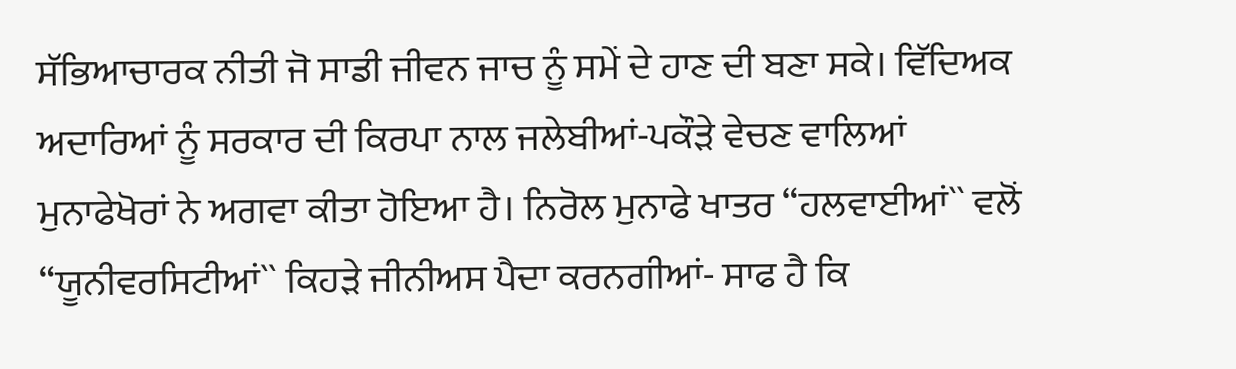ਸੱਭਿਆਚਾਰਕ ਨੀਤੀ ਜੋ ਸਾਡੀ ਜੀਵਨ ਜਾਚ ਨੂੰ ਸਮੇਂ ਦੇ ਹਾਣ ਦੀ ਬਣਾ ਸਕੇ। ਵਿੱਦਿਅਕ ਅਦਾਰਿਆਂ ਨੂੰ ਸਰਕਾਰ ਦੀ ਕਿਰਪਾ ਨਾਲ ਜਲੇਬੀਆਂ-ਪਕੌੜੇ ਵੇਚਣ ਵਾਲਿਆਂ ਮੁਨਾਫੇਖੋਰਾਂ ਨੇ ਅਗਵਾ ਕੀਤਾ ਹੋਇਆ ਹੈ। ਨਿਰੋਲ ਮੁਨਾਫੇ ਖਾਤਰ “ਹਲਵਾਈਆਂ`` ਵਲੋਂ “ਯੂਨੀਵਰਸਿਟੀਆਂ`` ਕਿਹੜੇ ਜੀਨੀਅਸ ਪੈਦਾ ਕਰਨਗੀਆਂ- ਸਾਫ ਹੈ ਕਿ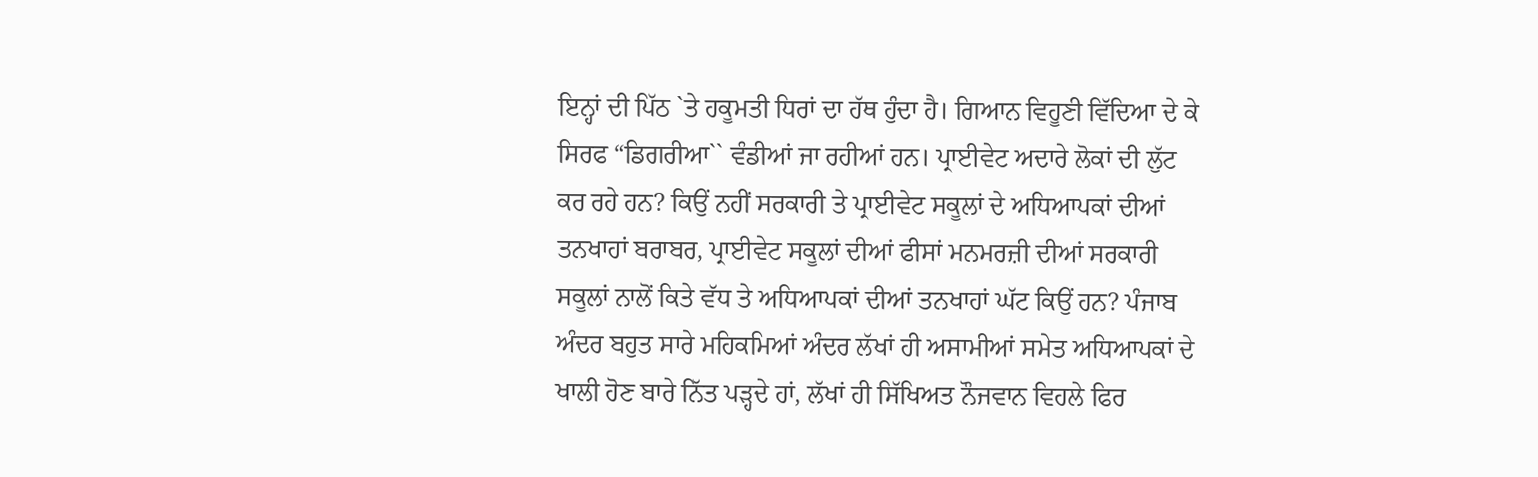ਇਨ੍ਹਾਂ ਦੀ ਪਿੱਠ `ਤੇ ਹਕੂਮਤੀ ਧਿਰਾਂ ਦਾ ਹੱਥ ਹੁੰਦਾ ਹੈ। ਗਿਆਨ ਵਿਹੂਣੀ ਵਿੱਦਿਆ ਦੇ ਕੇ ਸਿਰਫ “ਡਿਗਰੀਆ`` ਵੰਡੀਆਂ ਜਾ ਰਹੀਆਂ ਹਨ। ਪ੍ਰਾਈਵੇਟ ਅਦਾਰੇ ਲੋਕਾਂ ਦੀ ਲੁੱਟ ਕਰ ਰਹੇ ਹਨ? ਕਿਉਂ ਨਹੀਂ ਸਰਕਾਰੀ ਤੇ ਪ੍ਰਾਈਵੇਟ ਸਕੂਲਾਂ ਦੇ ਅਧਿਆਪਕਾਂ ਦੀਆਂ ਤਨਖਾਹਾਂ ਬਰਾਬਰ, ਪ੍ਰਾਈਵੇਟ ਸਕੂਲਾਂ ਦੀਆਂ ਫੀਸਾਂ ਮਨਮਰਜ਼ੀ ਦੀਆਂ ਸਰਕਾਰੀ ਸਕੂਲਾਂ ਨਾਲੋਂ ਕਿਤੇ ਵੱਧ ਤੇ ਅਧਿਆਪਕਾਂ ਦੀਆਂ ਤਨਖਾਹਾਂ ਘੱਟ ਕਿਉਂ ਹਨ? ਪੰਜਾਬ ਅੰਦਰ ਬਹੁਤ ਸਾਰੇ ਮਹਿਕਮਿਆਂ ਅੰਦਰ ਲੱਖਾਂ ਹੀ ਅਸਾਮੀਆਂ ਸਮੇਤ ਅਧਿਆਪਕਾਂ ਦੇ ਖਾਲੀ ਹੋਣ ਬਾਰੇ ਨਿੱਤ ਪੜ੍ਹਦੇ ਹਾਂ, ਲੱਖਾਂ ਹੀ ਸਿੱਖਿਅਤ ਨੌਜਵਾਨ ਵਿਹਲੇ ਫਿਰ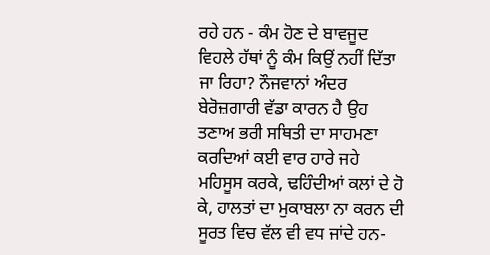ਰਹੇ ਹਨ - ਕੰਮ ਹੋਣ ਦੇ ਬਾਵਜੂਦ ਵਿਹਲੇ ਹੱਥਾਂ ਨੂੰ ਕੰਮ ਕਿਉਂ ਨਹੀਂ ਦਿੱਤਾ ਜਾ ਰਿਹਾ? ਨੌਜਵਾਨਾਂ ਅੰਦਰ ਬੇਰੋਜ਼ਗਾਰੀ ਵੱਡਾ ਕਾਰਨ ਹੈ ਉਹ ਤਣਾਅ ਭਰੀ ਸਥਿਤੀ ਦਾ ਸਾਹਮਣਾ ਕਰਦਿਆਂ ਕਈ ਵਾਰ ਹਾਰੇ ਜਹੇ ਮਹਿਸੂਸ ਕਰਕੇ, ਢਹਿੰਦੀਆਂ ਕਲਾਂ ਦੇ ਹੋ ਕੇ, ਹਾਲਤਾਂ ਦਾ ਮੁਕਾਬਲਾ ਨਾ ਕਰਨ ਦੀ ਸੂਰਤ ਵਿਚ ਵੱਲ ਵੀ ਵਧ ਜਾਂਦੇ ਹਨ-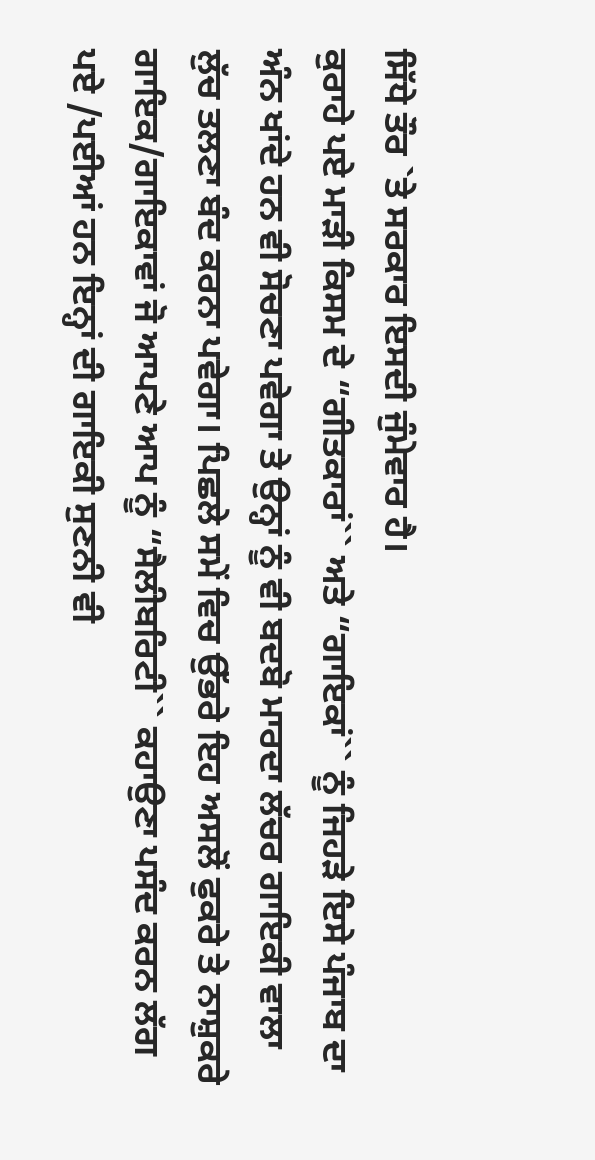ਸਿੱਧੇ ਤੌਰ `ਤੇ ਸਰਕਾਰ ਇਸਦੀ ਜੁੰਮੇਵਾਰ ਹੈ।
ਕੁਰਾਹੇ ਪਏ ਮਾੜੀ ਕਿਸਮ ਦੇ “ਗੀਤਕਾਰਾਂ`` ਅਤੇ “ਗਾਇਕਾਂ`` ਨੂੰ ਜਿਹੜੇ ਇਸੇ ਪੰਜਾਬ ਦਾ ਅੰਨ ਖਾਂਦੇ ਹਨ ਵੀ ਸੋਚਣਾ ਪਵੇਗਾ ਤੇ ਉਨ੍ਹਾਂ ਨੂੰ ਵੀ ਬਦਬੋ ਮਾਰਦਾ ਲੱਚਰ ਗਾਇਕੀ ਵਾਲਾ ਲੁੱਚ ਤਲਣਾ ਬੰਦ ਕਰਨਾ ਪਵੇਗਾ। ਪਿਛਲੇ ਸਮੇਂ ਵਿਚ ਉੱਭਰੇ ਇਹ ਅਸਲੋਂ ਫੁਕਰੇ ਤੇ ਨਾਸ਼ੁਕਰੇ ਗਾਇਕ/ਗਾਇਕਾਵਾਂ ਜੋ ਆਪਣੇ ਆਪ ਨੂੰ “ਸੈਲੀਬਰਿਟੀ`` ਕਹਾਉਣਾ ਪਸੰਦ ਕਰਨ ਲੱਗ ਪਏ /ਪਈਆਂ ਹਨ ਇਨ੍ਹਾਂ ਦੀ ਗਾਇਕੀ ਸੁਣਨੀ ਵੀ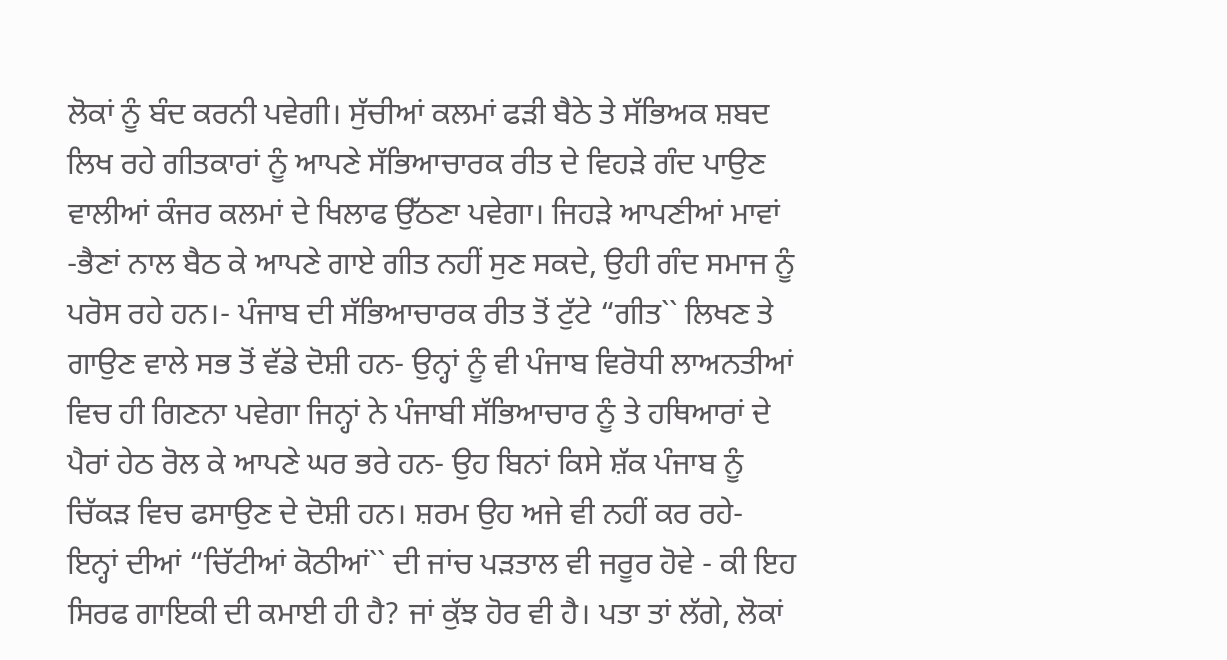ਲੋਕਾਂ ਨੂੰ ਬੰਦ ਕਰਨੀ ਪਵੇਗੀ। ਸੁੱਚੀਆਂ ਕਲਮਾਂ ਫੜੀ ਬੈਠੇ ਤੇ ਸੱਭਿਅਕ ਸ਼ਬਦ ਲਿਖ ਰਹੇ ਗੀਤਕਾਰਾਂ ਨੂੰ ਆਪਣੇ ਸੱਭਿਆਚਾਰਕ ਰੀਤ ਦੇ ਵਿਹੜੇ ਗੰਦ ਪਾਉਣ ਵਾਲੀਆਂ ਕੰਜਰ ਕਲਮਾਂ ਦੇ ਖਿਲਾਫ ਉੱਠਣਾ ਪਵੇਗਾ। ਜਿਹੜੇ ਆਪਣੀਆਂ ਮਾਵਾਂ -ਭੈਣਾਂ ਨਾਲ ਬੈਠ ਕੇ ਆਪਣੇ ਗਾਏ ਗੀਤ ਨਹੀਂ ਸੁਣ ਸਕਦੇ, ਉਹੀ ਗੰਦ ਸਮਾਜ ਨੂੰ ਪਰੋਸ ਰਹੇ ਹਨ।- ਪੰਜਾਬ ਦੀ ਸੱਭਿਆਚਾਰਕ ਰੀਤ ਤੋਂ ਟੁੱਟੇ “ਗੀਤ`` ਲਿਖਣ ਤੇ ਗਾਉਣ ਵਾਲੇ ਸਭ ਤੋਂ ਵੱਡੇ ਦੋਸ਼ੀ ਹਨ- ਉਨ੍ਹਾਂ ਨੂੰ ਵੀ ਪੰਜਾਬ ਵਿਰੋਧੀ ਲਾਅਨਤੀਆਂ ਵਿਚ ਹੀ ਗਿਣਨਾ ਪਵੇਗਾ ਜਿਨ੍ਹਾਂ ਨੇ ਪੰਜਾਬੀ ਸੱਭਿਆਚਾਰ ਨੂੰ ਤੇ ਹਥਿਆਰਾਂ ਦੇ ਪੈਰਾਂ ਹੇਠ ਰੋਲ ਕੇ ਆਪਣੇ ਘਰ ਭਰੇ ਹਨ- ਉਹ ਬਿਨਾਂ ਕਿਸੇ ਸ਼ੱਕ ਪੰਜਾਬ ਨੂੰ ਚਿੱਕੜ ਵਿਚ ਫਸਾਉਣ ਦੇ ਦੋਸ਼ੀ ਹਨ। ਸ਼ਰਮ ਉਹ ਅਜੇ ਵੀ ਨਹੀਂ ਕਰ ਰਹੇ- ਇਨ੍ਹਾਂ ਦੀਆਂ “ਚਿੱਟੀਆਂ ਕੋਠੀਆਂ`` ਦੀ ਜਾਂਚ ਪੜਤਾਲ ਵੀ ਜਰੂਰ ਹੋਵੇ - ਕੀ ਇਹ ਸਿਰਫ ਗਾਇਕੀ ਦੀ ਕਮਾਈ ਹੀ ਹੈ? ਜਾਂ ਕੁੱਝ ਹੋਰ ਵੀ ਹੈ। ਪਤਾ ਤਾਂ ਲੱਗੇ, ਲੋਕਾਂ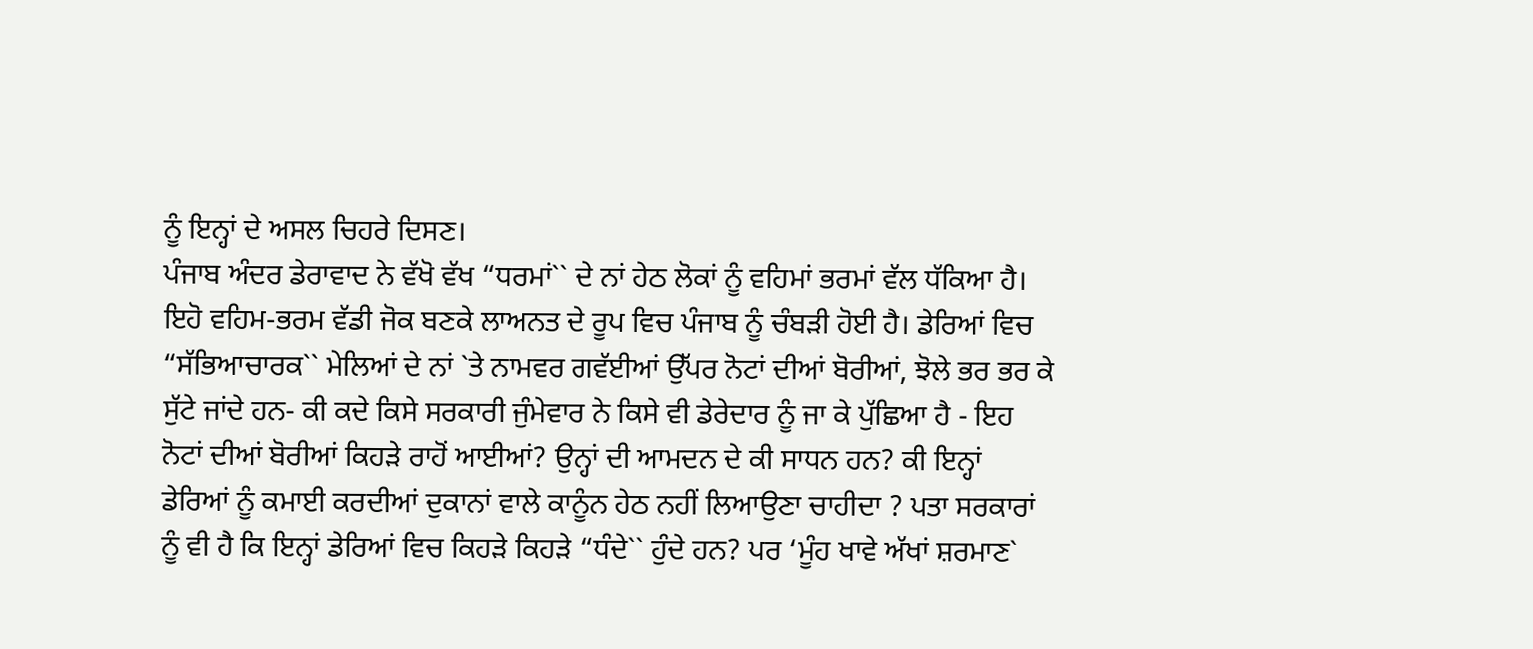ਨੂੰ ਇਨ੍ਹਾਂ ਦੇ ਅਸਲ ਚਿਹਰੇ ਦਿਸਣ।
ਪੰਜਾਬ ਅੰਦਰ ਡੇਰਾਵਾਦ ਨੇ ਵੱਖੋ ਵੱਖ “ਧਰਮਾਂ`` ਦੇ ਨਾਂ ਹੇਠ ਲੋਕਾਂ ਨੂੰ ਵਹਿਮਾਂ ਭਰਮਾਂ ਵੱਲ ਧੱਕਿਆ ਹੈ। ਇਹੋ ਵਹਿਮ-ਭਰਮ ਵੱਡੀ ਜੋਕ ਬਣਕੇ ਲਾਅਨਤ ਦੇ ਰੂਪ ਵਿਚ ਪੰਜਾਬ ਨੂੰ ਚੰਬੜੀ ਹੋਈ ਹੈ। ਡੇਰਿਆਂ ਵਿਚ “ਸੱਭਿਆਚਾਰਕ`` ਮੇਲਿਆਂ ਦੇ ਨਾਂ `ਤੇ ਨਾਮਵਰ ਗਵੱਈਆਂ ਉੱਪਰ ਨੋਟਾਂ ਦੀਆਂ ਬੋਰੀਆਂ, ਝੋਲੇ ਭਰ ਭਰ ਕੇ ਸੁੱਟੇ ਜਾਂਦੇ ਹਨ- ਕੀ ਕਦੇ ਕਿਸੇ ਸਰਕਾਰੀ ਜੁੰਮੇਵਾਰ ਨੇ ਕਿਸੇ ਵੀ ਡੇਰੇਦਾਰ ਨੂੰ ਜਾ ਕੇ ਪੁੱਛਿਆ ਹੈ - ਇਹ ਨੋਟਾਂ ਦੀਆਂ ਬੋਰੀਆਂ ਕਿਹੜੇ ਰਾਹੋਂ ਆਈਆਂ? ਉਨ੍ਹਾਂ ਦੀ ਆਮਦਨ ਦੇ ਕੀ ਸਾਧਨ ਹਨ? ਕੀ ਇਨ੍ਹਾਂ ਡੇਰਿਆਂ ਨੂੰ ਕਮਾਈ ਕਰਦੀਆਂ ਦੁਕਾਨਾਂ ਵਾਲੇ ਕਾਨੂੰਨ ਹੇਠ ਨਹੀਂ ਲਿਆਉਣਾ ਚਾਹੀਦਾ ? ਪਤਾ ਸਰਕਾਰਾਂ ਨੂੰ ਵੀ ਹੈ ਕਿ ਇਨ੍ਹਾਂ ਡੇਰਿਆਂ ਵਿਚ ਕਿਹੜੇ ਕਿਹੜੇ “ਧੰਦੇ`` ਹੁੰਦੇ ਹਨ? ਪਰ ‘ਮੂੰਹ ਖਾਵੇ ਅੱਖਾਂ ਸ਼ਰਮਾਣ`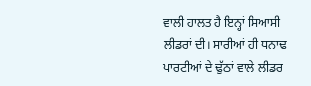ਵਾਲੀ ਹਾਲਤ ਹੈ ਇਨ੍ਹਾਂ ਸਿਆਸੀ ਲੀਡਰਾਂ ਦੀ। ਸਾਰੀਆਂ ਹੀ ਧਨਾਢ ਪਾਰਟੀਆਂ ਦੇ ਢੁੱਠਾਂ ਵਾਲੇ ਲੀਡਰ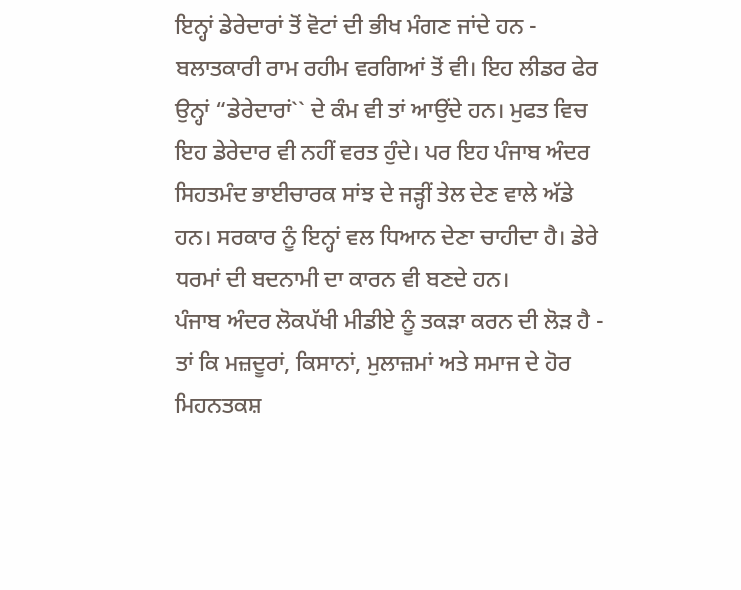ਇਨ੍ਹਾਂ ਡੇਰੇਦਾਰਾਂ ਤੋਂ ਵੋਟਾਂ ਦੀ ਭੀਖ ਮੰਗਣ ਜਾਂਦੇ ਹਨ - ਬਲਾਤਕਾਰੀ ਰਾਮ ਰਹੀਮ ਵਰਗਿਆਂ ਤੋਂ ਵੀ। ਇਹ ਲੀਡਰ ਫੇਰ ਉਨ੍ਹਾਂ “ਡੇਰੇਦਾਰਾਂ`` ਦੇ ਕੰਮ ਵੀ ਤਾਂ ਆਉਂਦੇ ਹਨ। ਮੁਫਤ ਵਿਚ ਇਹ ਡੇਰੇਦਾਰ ਵੀ ਨਹੀਂ ਵਰਤ ਹੁੰਦੇ। ਪਰ ਇਹ ਪੰਜਾਬ ਅੰਦਰ ਸਿਹਤਮੰਦ ਭਾਈਚਾਰਕ ਸਾਂਝ ਦੇ ਜੜ੍ਹੀਂ ਤੇਲ ਦੇਣ ਵਾਲੇ ਅੱਡੇ ਹਨ। ਸਰਕਾਰ ਨੂੰ ਇਨ੍ਹਾਂ ਵਲ ਧਿਆਨ ਦੇਣਾ ਚਾਹੀਦਾ ਹੈ। ਡੇਰੇ ਧਰਮਾਂ ਦੀ ਬਦਨਾਮੀ ਦਾ ਕਾਰਨ ਵੀ ਬਣਦੇ ਹਨ।
ਪੰਜਾਬ ਅੰਦਰ ਲੋਕਪੱਖੀ ਮੀਡੀਏ ਨੂੰ ਤਕੜਾ ਕਰਨ ਦੀ ਲੋੜ ਹੈ - ਤਾਂ ਕਿ ਮਜ਼ਦੂਰਾਂ, ਕਿਸਾਨਾਂ, ਮੁਲਾਜ਼ਮਾਂ ਅਤੇ ਸਮਾਜ ਦੇ ਹੋਰ ਮਿਹਨਤਕਸ਼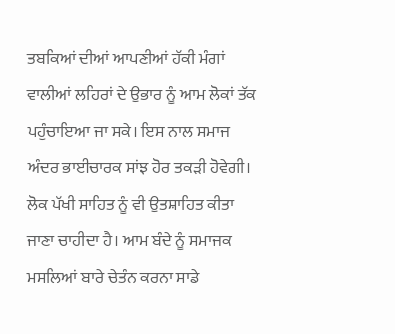ਤਬਕਿਆਂ ਦੀਆਂ ਆਪਣੀਆਂ ਹੱਕੀ ਮੰਗਾਂ ਵਾਲੀਆਂ ਲਹਿਰਾਂ ਦੇ ਉਭਾਰ ਨੂੰ ਆਮ ਲੋਕਾਂ ਤੱਕ ਪਹੁੰਚਾਇਆ ਜਾ ਸਕੇ। ਇਸ ਨਾਲ ਸਮਾਜ ਅੰਦਰ ਭਾਈਚਾਰਕ ਸਾਂਝ ਹੋਰ ਤਕੜੀ ਹੋਵੇਗੀ। ਲੋਕ ਪੱਖੀ ਸਾਹਿਤ ਨੂੰ ਵੀ ਉਤਸ਼ਾਹਿਤ ਕੀਤਾ ਜਾਣਾ ਚਾਹੀਦਾ ਹੈ। ਆਮ ਬੰਦੇ ਨੂੰ ਸਮਾਜਕ ਮਸਲਿਆਂ ਬਾਰੇ ਚੇਤੰਨ ਕਰਨਾ ਸਾਡੇ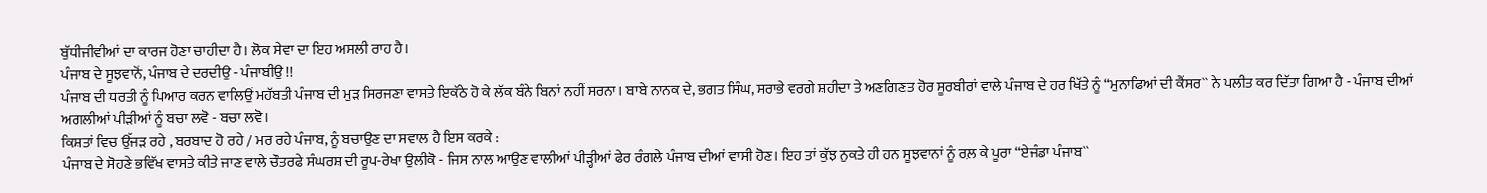ਬੁੱਧੀਜੀਵੀਆਂ ਦਾ ਕਾਰਜ ਹੋਣਾ ਚਾਹੀਦਾ ਹੈ। ਲੋਕ ਸੇਵਾ ਦਾ ਇਹ ਅਸਲੀ ਰਾਹ ਹੈ।
ਪੰਜਾਬ ਦੇ ਸੂਝਵਾਨੋਂ, ਪੰਜਾਬ ਦੇ ਦਰਦੀਉ - ਪੰਜਾਬੀਉ !!
ਪੰਜਾਬ ਦੀ ਧਰਤੀ ਨੂੰ ਪਿਆਰ ਕਰਨ ਵਾਲਿਉਂ ਮਹੱਬਤੀ ਪੰਜਾਬ ਦੀ ਮੁੜ ਸਿਰਜਣਾ ਵਾਸਤੇ ਇਕੱਠੇ ਹੋ ਕੇ ਲੱਕ ਬੰਨੇ ਬਿਨਾਂ ਨਹੀਂ ਸਰਨਾ। ਬਾਬੇ ਨਾਨਕ ਦੇ, ਭਗਤ ਸਿੰਘ, ਸਰਾਭੇ ਵਰਗੇ ਸ਼ਹੀਦਾ ਤੇ ਅਣਗਿਣਤ ਹੋਰ ਸੂਰਬੀਰਾਂ ਵਾਲੇ ਪੰਜਾਬ ਦੇ ਹਰ ਖਿੱਤੇ ਨੂੰ “ਮੁਨਾਫਿਆਂ ਦੀ ਕੈਂਸਰ`` ਨੇ ਪਲੀਤ ਕਰ ਦਿੱਤਾ ਗਿਆ ਹੈ - ਪੰਜਾਬ ਦੀਆਂ ਅਗਲੀਆਂ ਪੀੜੀਆਂ ਨੂੰ ਬਚਾ ਲਵੋ - ਬਚਾ ਲਵੋ।
ਕਿਸ਼ਤਾਂ ਵਿਚ ਉੱਜੜ ਰਹੇ , ਬਰਬਾਦ ਹੋ ਰਹੇ / ਮਰ ਰਹੇ ਪੰਜਾਬ, ਨੂੰ ਬਚਾਉਣ ਦਾ ਸਵਾਲ ਹੈ ਇਸ ਕਰਕੇ :
ਪੰਜਾਬ ਦੇ ਸੋਹਣੇ ਭਵਿੱਖ ਵਾਸਤੇ ਕੀਤੇ ਜਾਣ ਵਾਲੇ ਚੌਤਰਫੇ ਸੰਘਰਸ਼ ਦੀ ਰੂਪ-ਰੇਖਾ ਉਲੀਕੋ - ਜਿਸ ਨਾਲ ਆਉਣ ਵਾਲੀਆਂ ਪੀੜ੍ਹੀਆਂ ਫੇਰ ਰੰਗਲੇ ਪੰਜਾਬ ਦੀਆਂ ਵਾਸੀ ਹੋਣ। ਇਹ ਤਾਂ ਕੁੱਝ ਨੁਕਤੇ ਹੀ ਹਨ ਸੂਝਵਾਨਾਂ ਨੂੰ ਰਲ਼ ਕੇ ਪੂਰਾ “ਏਜੰਡਾ ਪੰਜਾਬ``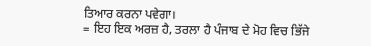ਤਿਆਰ ਕਰਨਾ ਪਵੇਗਾ।
= ਇਹ ਇਕ ਅਰਜ਼ ਹੈ, ਤਰਲਾ ਹੈ ਪੰਜਾਬ ਦੇ ਮੋਹ ਵਿਚ ਭਿੱਜੇ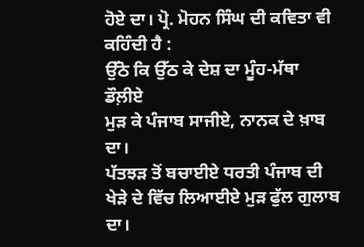ਹੋਏ ਦਾ। ਪ੍ਰੋ. ਮੋਹਨ ਸਿੰਘ ਦੀ ਕਵਿਤਾ ਵੀ ਕਹਿੰਦੀ ਹੈ :
ਉੱਠੋ ਕਿ ਉੱਠ ਕੇ ਦੇਸ਼ ਦਾ ਮੂੰਹ-ਮੱਥਾ ਡੌਲ਼ੀਏ
ਮੁੜ ਕੇ ਪੰਜਾਬ ਸਾਜੀਏ, ਨਾਨਕ ਦੇ ਖ਼ਾਬ ਦਾ।
ਪੱਤਝੜ ਤੋਂ ਬਚਾਈਏ ਧਰਤੀ ਪੰਜਾਬ ਦੀ
ਖੇੜੇ ਦੇ ਵਿੱਚ ਲਿਆਈਏ ਮੁੜ ਫੁੱਲ ਗੁਲਾਬ ਦਾ।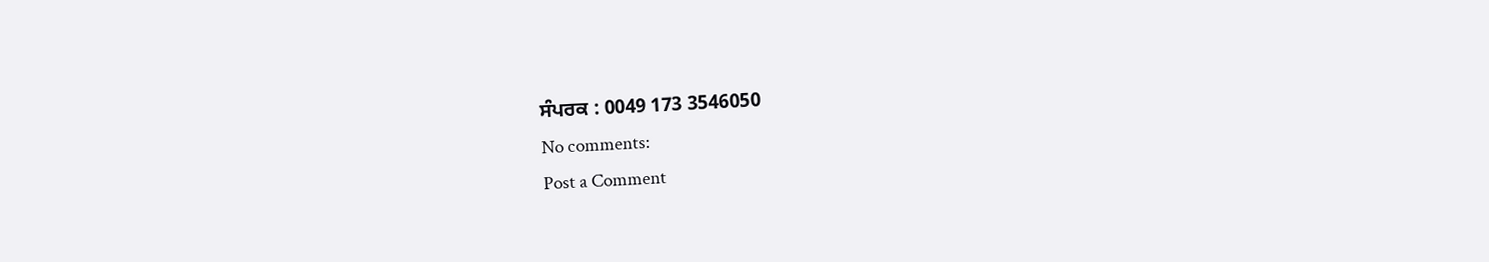ਸੰਪਰਕ : 0049 173 3546050
No comments:
Post a Comment